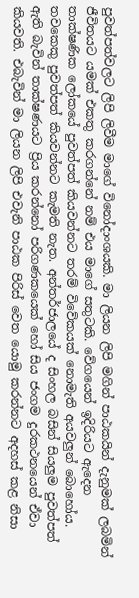පුවත්පත්වලට ලිපි ලිවීම මාගේ විනෝදාංශයකි. මා ලියන ලිපි මගින් පාඨකයින් දැනුමක් ලබමින් ජීවිතයට යමක් එකතු කරගන්නේ නම් එය මාගේ සතුටකි. වේගයෙන් ඉදිරියට ඇදෙන තාක්ෂණික ලෝකයේ පුවත්පත් කියවන්නට තරම් විවේකයක් නොමැති අයවලුන් බොහෝය. තවකෙකු පුවත්පත් කියවන්නට කැමති නැත. අන්තර්ජාලයේ ද සිංහල බසින් සියලුම පුවත්පත් ඇති බැවින් තාක්ෂණයට ප්‍රිය කරන්නෝ පරිගණකයෙක් හෝ සිය ජංගම දුරකථනයෙන් ඒවා කියවති. එබැවින් මා ලියන ලිපි එවැනි පාඨක පිරිස් වෙත යොමු කරන්නට අදහස් කළ නිසා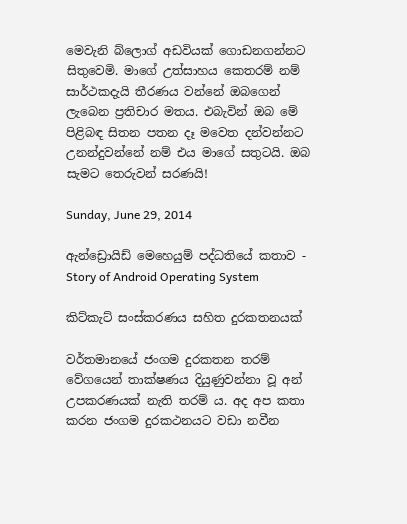මෙවැනි බ්ලොග් අඩවියක් ගොඩනගන්නට සිතුවෙමි. මාගේ උත්සාහය කෙතරම් නම් සාර්ථකදැයි තීරණය වන්නේ ඔබගෙන් ලැබෙන ප්‍රතිචාර මතය. එබැවින් ඔබ මේ පිළිබඳ සිතන පතන දෑ මවෙත දන්වන්නට උනන්දුවන්නේ නම් එය මාගේ සතුටයි. ඔබ සැමට තෙරුවන් සරණයි!

Sunday, June 29, 2014

ඇන්ඩ්‍රොයිඩ් මෙහෙයුම් පද්ධතියේ කතාව - Story of Android Operating System

කිට්කැට් සංස්කරණය සහිත දුරකතනයක්

වර්තමානයේ ජංගම දුරකතන තරම් වේගයෙන් තාක්ෂණය දියුණුවන්නා වූ අන් උපකරණයක් නැති තරම් ය. අද අප කතා කරන ජංගම දුරකථනයට වඩා නවීන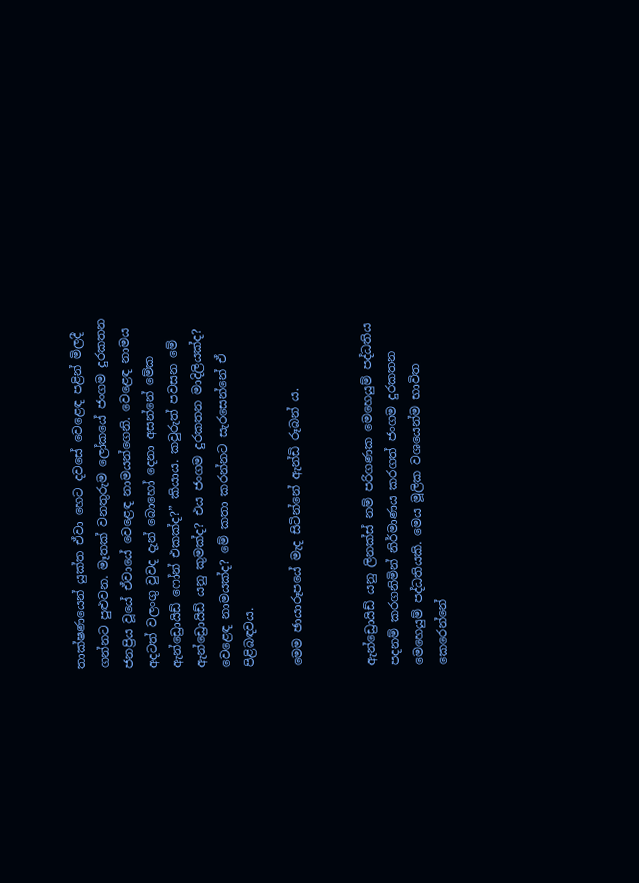තාක්ෂණයෙන් යුක්ත ඒවා හෙට දවසේ වෙළෙඳ පළින් මිලදී ගන්නට පුළුවන. මෑතක් වනතුරුම ලෝකයේ ජංගම දුරකතන ජනප්‍රිය වූයේ ඒවායේ වෙළෙඳ නාමයන්ගෙනි. වෙළෙඳ නාමය අදටත් වලංගු වුවද දැන් බොහෝ දෙනා අසන්නේ මේක ඇන්ඩ්‍රොයිඩ් ෆෝන් එකක්ද?” කියාය. කවුරුත් පවසන මේ ඇන්ඩ්‍රොයිඩ් යනු කුමක්ද? එය ජංගම දුරකතන මාදිලියක්ද? වෙළෙඳ නාමයක්ද? මේ කතා කරන්නට සැරසෙන්නේ ඒ පිළිබඳවය.

මෙම ඡායාරූපයේ මැද සිටින්නේ ඇන්ඩි රූබන් ය.


ඇන්ඩ්‍රොයිඩ් යනු ලිනක්ස් නම් පරිගණක මෙහෙයුම් පද්ධතිය පදනම් කරගනිමින් නිර්මාණය කරගත් ජංගම දුරකතන මෙහෙයුම් පද්ධතියකි. මෙය මූලික වශයෙන්ම භාවිත කෙරෙන්නේ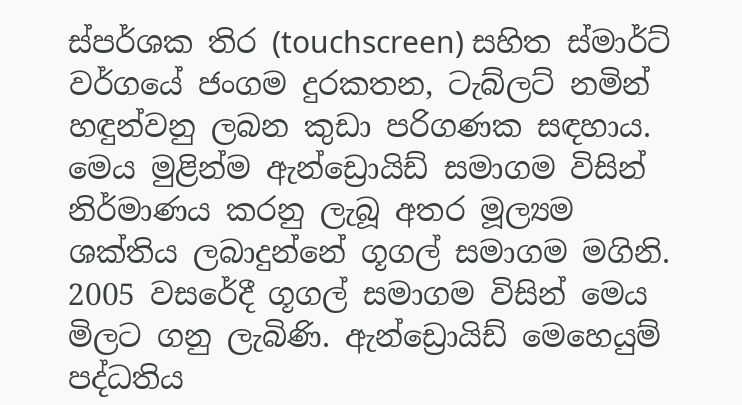ස්පර්ශක තිර (touchscreen) සහිත ස්මාර්ට් වර්ගයේ ජංගම දුරකතන, ටැබ්ලට් නමින් හඳුන්වනු ලබන කුඩා පරිගණක සඳහාය. මෙය මුළින්ම ඇන්ඩ්‍රොයිඩ් සමාගම විසින් නිර්මාණය කරනු ලැබූ අතර මූල්‍යම ශක්තිය ලබාදුන්නේ ගූගල් සමාගම මගිනි. 2005 වසරේදී ගූගල් සමාගම විසින් මෙය මිලට ගනු ලැබිණි. ඇන්ඩ්‍රොයිඩ් මෙහෙයුම් පද්ධතිය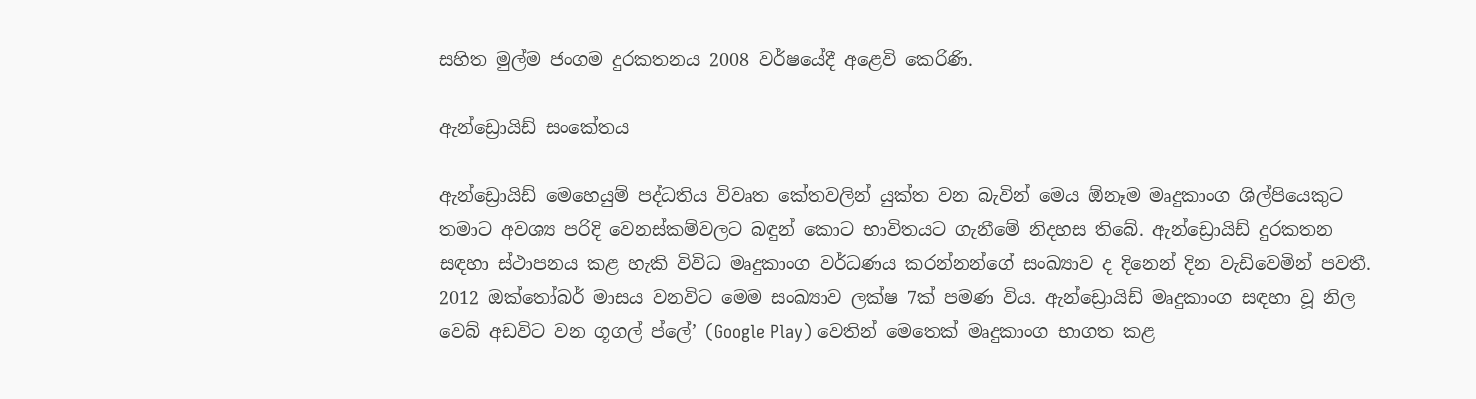සහිත මුල්ම ජංගම දුරකතනය 2008 වර්ෂයේදී අළෙවි කෙරිණි.

ඇන්ඩ්‍රොයිඩ් සංකේතය

ඇන්ඩ්‍රොයිඩ් මෙහෙයුම් පද්ධතිය විවෘත කේතවලින් යුක්ත වන බැවින් මෙය ඕනෑම මෘදුකාංග ශිල්පියෙකුට තමාට අවශ්‍ය පරිදි වෙනස්කම්වලට බඳුන් කොට භාවිතයට ගැනීමේ නිදහස තිබේ. ඇන්ඩ්‍රොයිඩ් දුරකතන සඳහා ස්ථාපනය කළ හැකි විවිධ මෘදුකාංග වර්ධණය කරන්නන්ගේ සංඛ්‍යාව ද දිනෙන් දින වැඩිවෙමින් පවතී. 2012 ඔක්තෝබර් මාසය වනවිට මෙම සංඛ්‍යාව ලක්ෂ 7ක් පමණ විය. ඇන්ඩ්‍රොයිඩ් මෘදුකාංග සඳහා වූ නිල වෙබ් අඩවිට වන ගූගල් ප්ලේ’ (Google Play) වෙතින් මෙතෙක් මෘදුකාංග භාගත කළ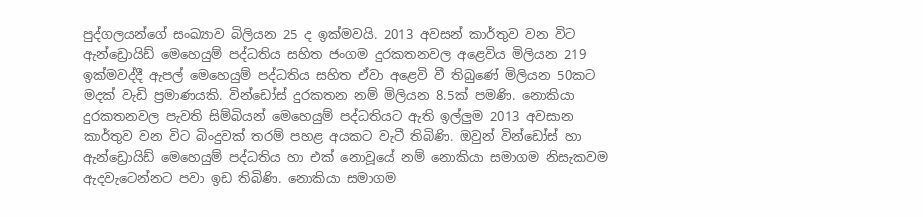පුද්ගලයන්ගේ සංඛ්‍යාව බිලියන 25 ද ඉක්මවයි. 2013 අවසන් කාර්තුව වන විට ඇන්ඩ්‍රොයිඩ් මෙහෙයුම් පද්ධතිය සහිත ජංගම දුරකතනවල අළෙවිය මිලියන 219 ඉක්මවද්දී ඇපල් මෙහෙයුම් පද්ධතිය සහිත ඒවා අළෙවි වී තිබුණේ මිලියන 50කට මදක් වැඩි ප්‍රමාණයකි. වින්ඩෝස් දුරකතන නම් මිලියන 8.5ක් පමණි. නොකියා දුරකතනවල පැවති සිම්බියන් මෙහෙයුම් පද්ධතියට ඇති ඉල්ලුම 2013 අවසාන කාර්තුව වන විට බිංදුවක් තරම් පහළ අයකට වැටී තිබිණි. ඔවුන් වින්ඩෝස් හා ඇන්ඩ්‍රොයිඩ් මෙහෙයුම් පද්ධතිය හා එක් නොවූයේ නම් නොකියා සමාගම නිසැකවම ඇදවැටෙන්නට පවා ඉඩ තිබිණි. නොකියා සමාගම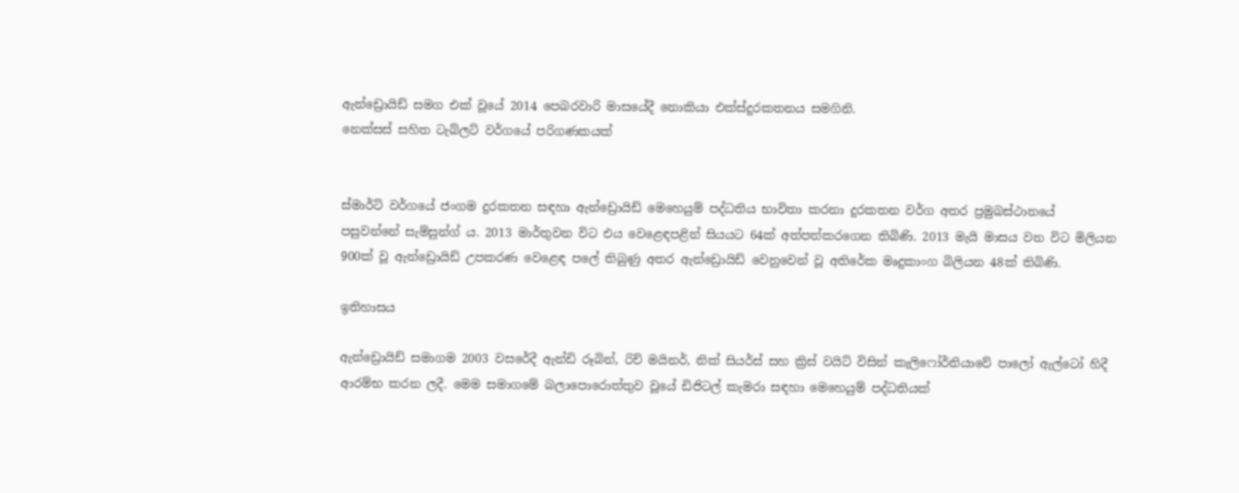ඇන්ඩ්‍රොයිඩ් සමග එක් වූයේ 2014 පෙබරවාරි මාසයේදී නොකියා එක්ස්දුරකතනය සමගිනි.
නෙක්සස් සහිත ටැබ්ලට් වර්ගයේ පරිගණකයක්


ස්මාර්ට් වර්ගයේ ජංගම දුරකතන සඳහා ඇන්ඩ්‍රොයිඩ් මෙහෙයුම් පද්ධතිය භාවිතා කරනා දුරකතන වර්ග අතර ප්‍රමුඛස්ථානයේ පසුවන්නේ සැම්සුන්ග් ය. 2013 මාර්තුවන විට එය වෙළෙඳපළින් සියයට 64ක් අත්පත්කරගෙන තිබිණි. 2013 මැයි මාසය වන විට මිලියන 900ක් වූ ඇන්ඩ්‍රොයිඩ් උපකරණ වෙළෙඳ පලේ තිබුණු අතර ඇන්ඩ්‍රොයිඩ් වෙනුවෙන් වූ අතිරේක මෘදුකාංග බිලියන 48ක් තිබිණි.

ඉතිහාසය

ඇන්ඩ්‍රොයිඩ් සමාගම 2003 වසරේදී ඇන්ඩි රූබින්, රිච් මයිනර්, නික් සියර්ස් සහ ක්‍රිස් වයිට් විසින් කැලිෆෝර්නියාවේ පාලෝ ඇල්ටෝ හිදී ආරම්භ කරන ලදී. මෙම සමාගමේ බලාපොරොත්තුව වූයේ ඩිජිටල් කැමරා සඳහා මෙහෙයුම් පද්ධතියක්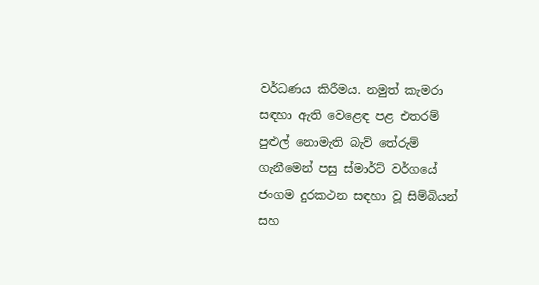වර්ධණය කිරීමය. නමුත් කැමරා සඳහා ඇති වෙළෙඳ පළ එතරම් පුළුල් නොමැති බැව් තේරුම් ගැනීමෙන් පසු ස්මාර්ට් වර්ගයේ ජංගම දුරකථන සඳහා වූ සිම්බියන් සහ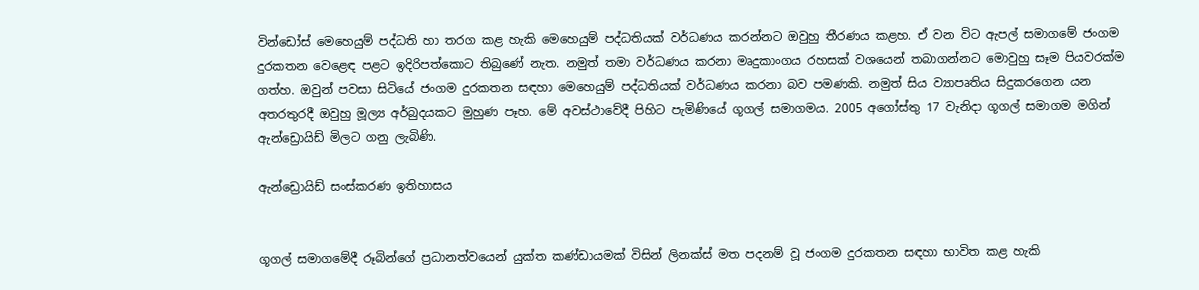වින්ඩෝස් මෙහෙයුම් පද්ධති හා තරග කළ හැකි මෙහෙයුම් පද්ධතියක් වර්ධණය කරන්නට ඔවුහු තීරණය කළහ. ඒ වන විට ඇපල් සමාගමේ ජංගම දුරකතන වෙළෙඳ පළට ඉදිරිපත්කොට තිබුණේ නැත. නමුත් තමා වර්ධණය කරනා මෘදුකාංගය රහසක් වශයෙන් තබාගන්නට මොවුහු සෑම පියවරක්ම ගත්හ. ඔවුන් පවසා සිටියේ ජංගම දුරකතන සඳහා මෙහෙයුම් පද්ධතියක් වර්ධණය කරනා බව පමණකි. නමුත් සිය ව්‍යාපෘතිය සිදුකරගෙන යන අතරතුරදී ඔවුහු මූල්‍ය අර්බුදයකට මුහුණ පෑහ. මේ අවස්ථාවේදී පිහිට පැමිණියේ ගූගල් සමාගමය. 2005 අගෝස්තු 17 වැනිදා ගූගල් සමාගම මගින් ඇන්ඩ්‍රොයිඩ් මිලට ගනු ලැබිණි.

ඇන්ඩ්‍රොයිඩ් සංස්කරණ ඉතිහාසය


ගූගල් සමාගමේදී රූබින්ගේ ප්‍රධානත්වයෙන් යුක්ත කණ්ඩායමක් විසින් ලිනක්ස් මත පදනම් වූ ජංගම දුරකතන සඳහා භාවිත කළ හැකි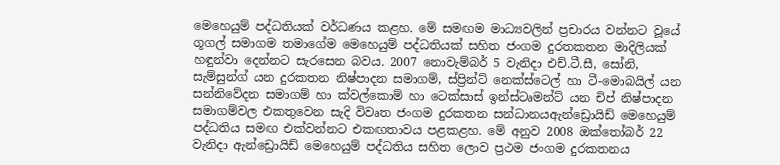මෙහෙයුම් පද්ධතියක් වර්ධණය කළහ. මේ සමඟම මාධ්‍යවලින් ප්‍රචාරය වන්නට වූයේ ගූගල් සමාගම තමාගේම මෙහෙයුම් පද්ධතියක් සහිත ජංගම දුරතකතන මාදිලියක් හඳුන්වා දෙන්නට සැරසෙන බවය. 2007 නොවැම්බර් 5 වැනිදා එච්.ටී.සී, සෝනි, සැම්සුන්ග් යන දුරකතන නිෂ්පාදන සමාගම්, ස්ප්‍රින්ට් නෙක්ස්ටෙල් හා ටී-මොබයිල් යන සන්නිවේදන සමාගම් හා ක්වල්කොම් හා ටෙක්සාස් ඉන්ස්ටෘමන්ට් යන චිප් නිෂ්පාදන සමාගම්වල එකතුවෙන සැදි විවෘත ජංගම දුරකතන සන්ධානයඇන්ඩ්‍රොයිඩ් මෙහෙයුම් පද්ධතිය සමඟ එක්වන්නට එකඟතාවය පළකළහ. මේ අනුව 2008 ඔක්තෝබර් 22 වැනිදා ඇන්ඩ්‍රොයිඩ් මෙහෙයුම් පද්ධතිය සහිත ලොව ප්‍රථම ජංගම දුරකතනය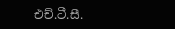එච්.ටී.සී.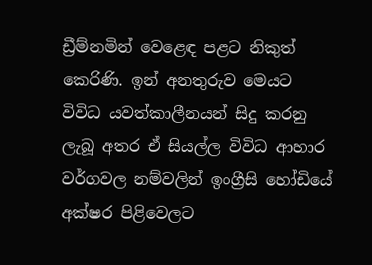ඩ්‍රීම්නමින් වෙළෙඳ පළට නිකුත් කෙරිණි. ඉන් අනතුරුව මෙයට විවිධ යවත්කාලීනයන් සිදු කරනු ලැබූ අතර ඒ සියල්ල විවිධ ආහාර වර්ගවල නම්වලින් ඉංග්‍රීසි හෝඩියේ අක්ෂර පිළිවෙලට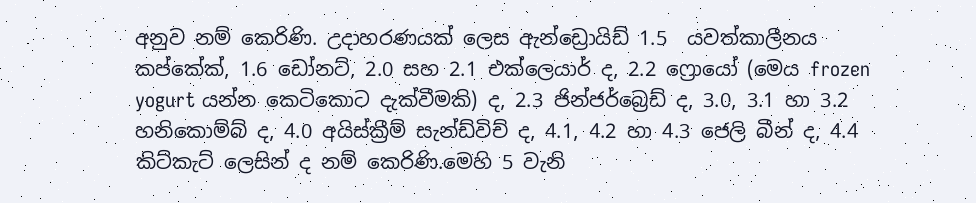අනුව නම් කෙරිණි. උදාහරණයක් ලෙස ඇන්ඩ්‍රොයිඩ් 1.5  යවත්කාලීනය කප්කේක්, 1.6 ඩෝනට්, 2.0 සහ 2.1 එක්ලෙයාර් ද, 2.2 ෆ්‍රොයෝ (මෙය frozen yogurt යන්න කෙටිකොට දැක්වීමකි) ද, 2.3 ජින්ජර්බ්‍රෙඩ් ද, 3.0, 3.1 හා 3.2 හනිකොම්බ් ද, 4.0 අයිස්ක්‍රීම් සැන්ඩ්විච් ද, 4.1, 4.2 හා 4.3 ජෙලි බීන් ද, 4.4 කිට්කැට් ලෙසින් ද නම් කෙරිණි.මෙහි 5 වැනි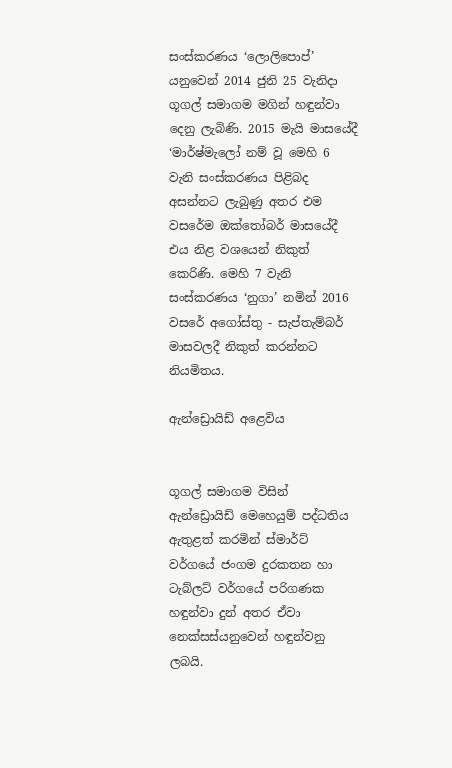සංස්කරණය ‘ලොලිපොප්’ යනුවෙන් 2014 ජුනි 25 වැනිදා ගූගල් සමාගම මගින් හඳුන්වා දෙනු ලැබිණි. 2015 මැයි මාසයේදී ‘මාර්ෂ්මැලෝ නම් වූ මෙහි 6 වැනි සංස්කරණය පිළිබද අසන්නට ලැබුණු අතර එම වසරේම ඔක්තෝබර් මාසයේදී එය නිළ වශයෙන් නිකුත් කෙරිණි. මෙහි 7 වැනි සංස්කරණය ‘නුගා’ නමින් 2016 වසරේ අගෝස්තු - සැප්තැම්බර් මාසවලදී නිකුත් කරන්නට නියමිතය.

ඇන්ඩ්‍රොයිඩ් අළෙවිය


ගූගල් සමාගම විසින් ඇන්ඩ්‍රොයිඩ් මෙහෙයුම් පද්ධතිය ඇතුළත් කරමින් ස්මාර්ට් වර්ගයේ ජංගම දුරකතන හා ටැබ්ලට් වර්ගයේ පරිගණක හඳුන්වා දුන් අතර ඒවා නෙක්සස්යනුවෙන් හඳුන්වනු ලබයි.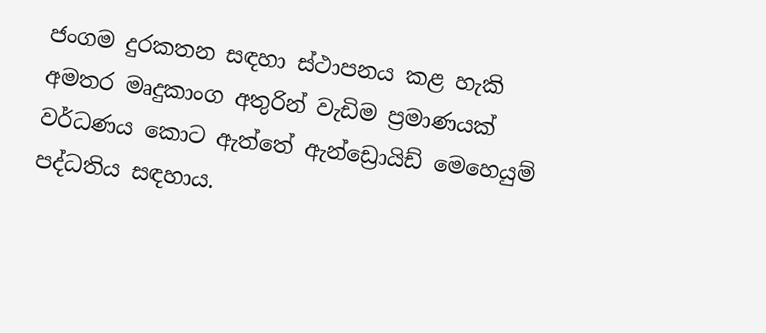ජංගම දුරකතන සඳහා ස්ථාපනය කළ හැකි අමතර මෘදුකාංග අතුරින් වැඩිම ප්‍රමාණයක් වර්ධණය කොට ඇත්තේ ඇන්ඩ්‍රොයිඩ් මෙහෙයුම් පද්ධතිය සඳහාය.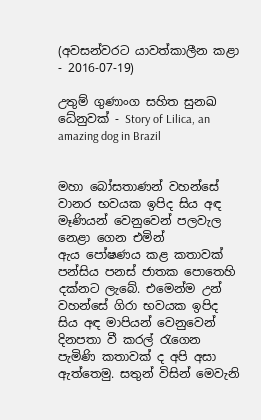(අවසන්වරට යාවත්කාලීන කළා - 2016-07-19)

උතුම් ගුණාංග සහිත සුනඛ ධේනුවක් - Story of Lilica, an amazing dog in Brazil


මහා බෝසතාණන් වහන්සේ වානර භවයක ඉපිද සිය අඳ මෑණියන් වෙනුවෙන් පලවැල නෙළා ගෙන එමින් ඇය ‍පෝෂණය කළ කතාවක් පන්සිය පනස් ජාතක ‍පොතෙහි දක්නට ලැබේ. එමෙන්ම උන් වහන්සේ ගිරා භවයක ඉපිද සිය අඳ මාපියන් වෙනුවෙන් දිනපතා වී කරල් රැගෙන පැමිණි කතාවක් ද අපි අසා ඇත්තෙමු. සතුන් විසින් මෙවැනි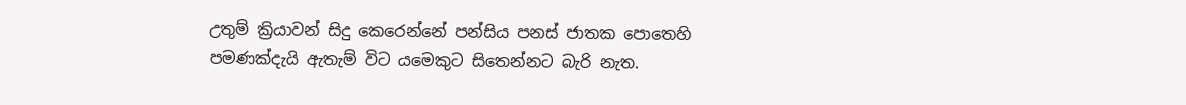උතුම් ක්‍රියාවන් සිදු කෙරෙන්නේ පන්සිය පනස් ජාතක ‍පොතෙහි පමණක්දැයි ඇතැම් විට යමෙකුට සිතෙන්නට බැරි නැත.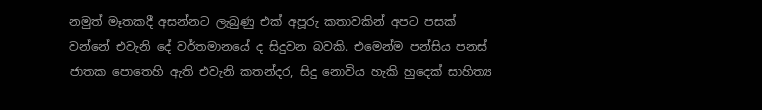නමුත් මෑතකදී අසන්නට ලැබුණු එක් අපූරු කතාවකින් අපට පසක් වන්නේ එවැනි දේ වර්තමානයේ ද සිදුවන බවකි. එමෙන්ම පන්සිය පනස් ජාතක ‍පොතෙහි ඇති එවැනි කතන්දර, සිදු නොවිය හැකි හුදෙක් සාහිත්‍ය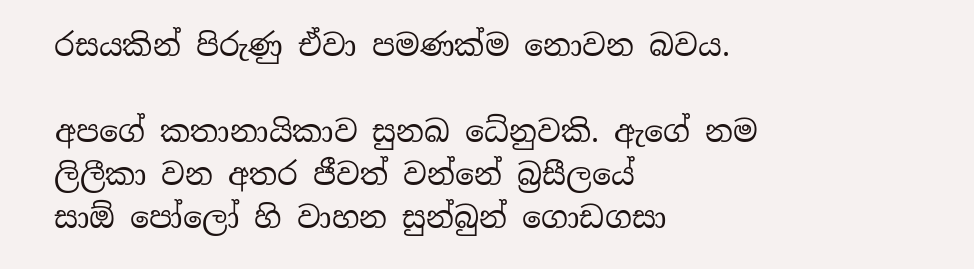රසයකින් පිරුණු ඒවා පමණක්ම නොවන බවය.

අපගේ කතානායිකාව සුනඛ ධේනුවකි. ඇගේ නම ලිලීකා වන අතර ජීවත් වන්නේ බ්‍රසීලයේ සාඕ ‍පෝලෝ හි වාහන සුන්බුන් ගොඩගසා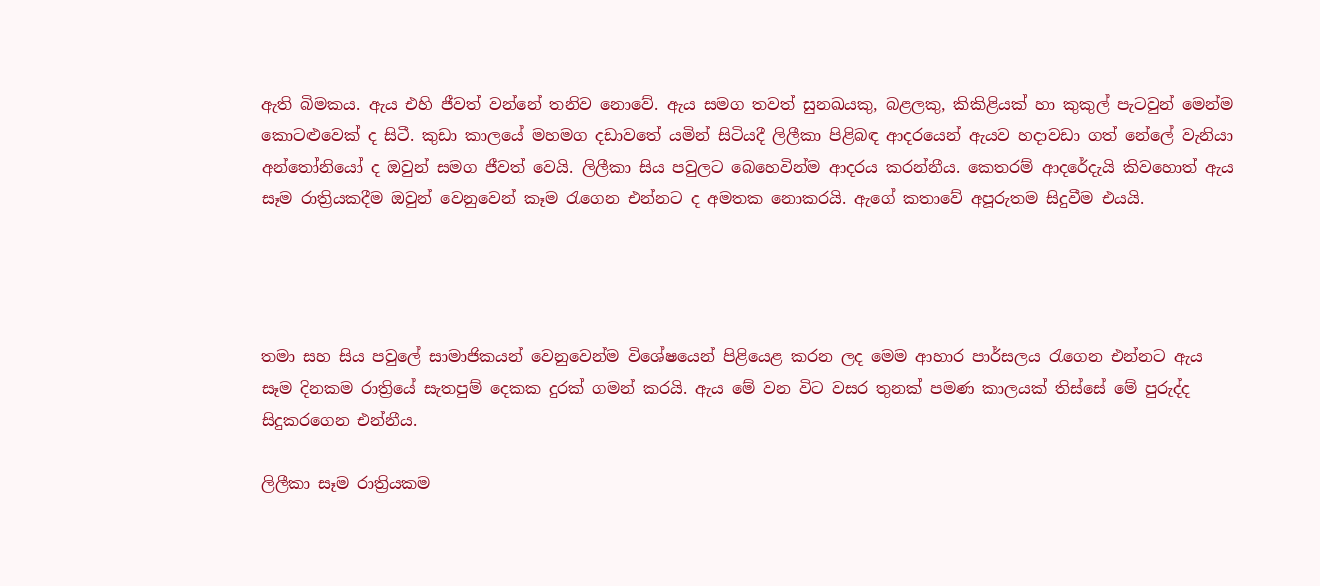ඇති බිමකය. ඇය එහි ජීවත් වන්නේ තනිව නොවේ. ඇය සමග තවත් සුනඛයකු, බළලකු, කිකිළියක් හා කුකුල් පැටවුන් මෙන්ම කොටළුවෙක් ද සිටී. කුඩා කාලයේ මහමග දඩාවතේ යමින් සිටියදී ලිලීකා පිළිබඳ ආදරයෙන් ඇයව හදාවඩා ගත් නේ‍ලේ වැනියා අන්තෝනියෝ ද ඔවුන් සමග ජීවත් වෙයි. ලිලීකා සිය පවුලට බෙහෙවින්ම ආදරය කරන්නීය. කෙතරම් ආදරේදැයි කිවහොත් ඇය සෑම රාත්‍රියකදීම ඔවුන් වෙනුවෙන් කෑම රැගෙන එන්නට ද අමතක නොකරයි. ඇගේ කතාවේ අපූරුතම සිදුවීම එයයි.




තමා සහ සිය පවු‍ලේ සාමාජිකයන් වෙනුවෙන්ම විශේෂයෙන් පිළියෙළ කරන ලද මෙම ආහාර පාර්සලය රැගෙන එන්නට ඇය සෑම දිනකම රාත්‍රියේ සැතපුම් දෙකක දුරක් ගමන් කරයි. ඇය මේ වන විට වසර තුනක් පමණ කාලයක් තිස්සේ මේ පුරුද්ද සිදුකරගෙන එන්නීය.

ලිලීකා සෑම රාත්‍රියකම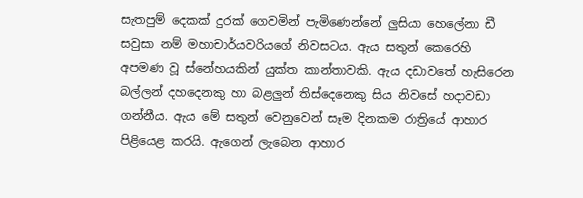සැතපුම් දෙකක් දුරක් ගෙවමින් පැමිණෙන්නේ ලුසියා හෙ‍ලේනා ඩී සවුසා නම් මහාචාර්යවරියගේ නිවසටය. ඇය සතුන් කෙරෙහි අපමණ වූ ස්නේහයකින් යුක්ත කාන්තාවකි. ඇය දඩාවතේ හැසිරෙන බල්ලන් දහදෙනකු හා බළලුන් තිස්දෙනෙකු සිය නිවසේ හදාවඩා ගන්නීය. ඇය මේ සතුන් වෙනුවෙන් සෑම දිනකම රාත්‍රියේ ආහාර පිළියෙළ කරයි. ඇගෙන් ලැබෙන ආහාර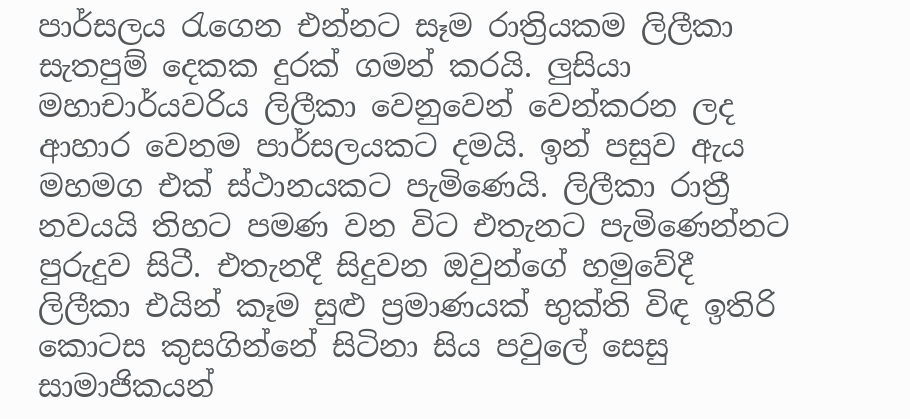පාර්සලය රැගෙන එන්නට සෑම රාත්‍රියකම ලිලීකා සැතපුම් දෙකක දුරක් ගමන් කරයි. ලුසියා මහාචාර්යවරිය ලිලීකා වෙනුවෙන් වෙන්කරන ලද ආහාර වෙනම පාර්සලයකට දමයි. ඉන් පසුව ඇය මහමග එක් ස්ථානයකට පැමිණෙයි. ලිලීකා රාත්‍රී නවයයි තිහට පමණ වන විට එතැනට පැමිණෙන්නට පුරුදුව සිටී. එතැනදී සිදුවන ඔවුන්ගේ හමුවේදී ලිලීකා එයින් කෑම සුළු ප්‍රමාණයක් භුක්ති විඳ ඉතිරි කොටස කුසගින්නේ සිටිනා සිය පවු‍ලේ සෙසු සාමාජිකයන්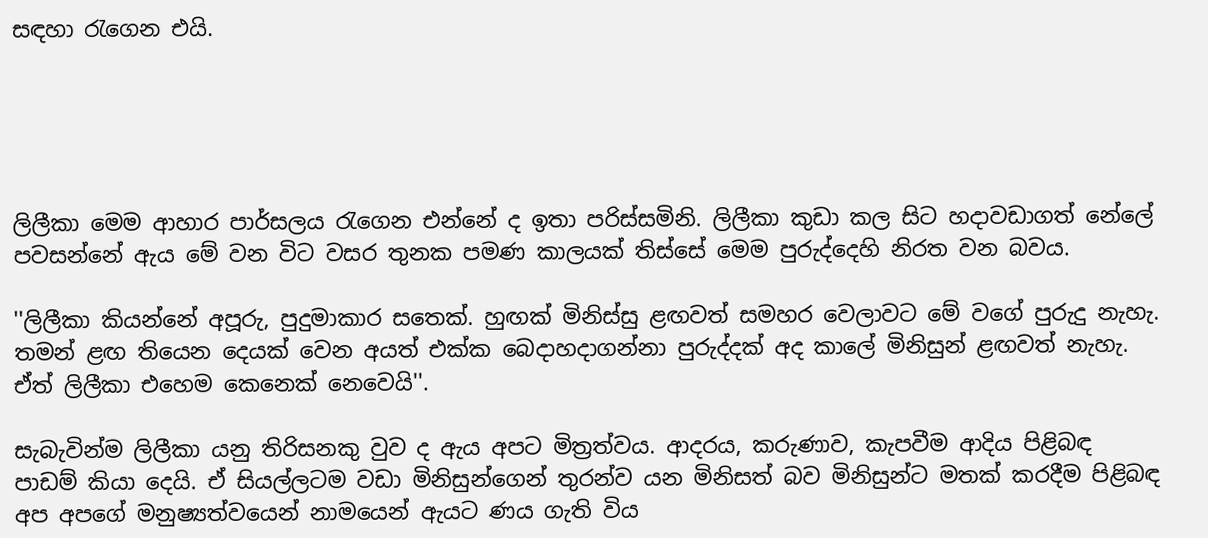සඳහා රැගෙන එයි.





ලිලීකා මෙම ආහාර පාර්සලය රැගෙන එන්නේ ද ඉතා පරිස්සමිනි. ලිලීකා කුඩා කල සිට හදාවඩාගත් නේ‍ලේ පවසන්නේ ඇය මේ වන විට වසර තුනක පමණ කාලයක් තිස්සේ මෙම පුරුද්දෙහි නිරත වන බවය.

''ලිලීකා කියන්නේ අපූරු, පුදුමාකාර සතෙක්. හුඟක් මිනිස්සු ළඟවත් සමහර වෙලාවට මේ වගේ පුරුදු නැහැ. තමන් ළඟ තියෙන දෙයක් වෙන අයත් එක්ක බෙදාහදාගන්නා පුරුද්දක් අද කා‍ලේ මිනිසුන් ළඟවත් නැහැ. ඒත් ලිලීකා එහෙම කෙනෙක් ‍නෙවෙයි''.

සැබැවින්ම ලිලීකා යනු තිරිසනකු වුව ද ඇය අපට මිත්‍රත්වය. ආදරය, කරුණාව, කැපවීම ආදිය පිළිබඳ පාඩම් කියා දෙයි. ඒ සියල්ලටම වඩා මිනිසුන්ගෙන් තුරන්ව යන මිනිසත් බව මිනිසුන්ට මතක් කරදීම පිළිබඳ අප අපගේ මනුෂ්‍යත්වයෙන් නාමයෙන් ඇයට ණය ගැති විය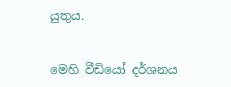යුතුය.


මෙහි වීඩියෝ දර්ශනය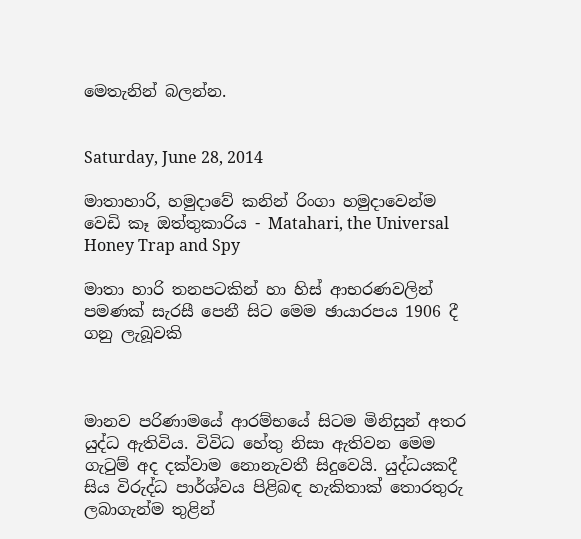මෙතැනින් බලන්න.


Saturday, June 28, 2014

මාතාහාරි, හමුදාවේ කනින් රිංගා හමුදාවෙන්ම වෙඩි කෑ ඔත්තුකාරිය - Matahari, the Universal Honey Trap and Spy

මාතා හාරි තනපටකින් හා හිස් ආභරණවලින් පමණක් සැරසී පෙනී සිට මෙම ඡායාරපය 1906 දී ගනු ලැබූවකි



මානව පරිණාමයේ ආරම්භයේ සිටම මිනිසුන් අතර යුද්ධ ඇතිවිය. විවිධ හේතු නිසා ඇතිවන මෙම ගැටුම් අද දක්වාම නොනැවතී සිදුවෙයි. යුද්ධයකදී සිය විරුද්ධ පාර්ශ්වය පිළිබඳ හැකිතාක් තොරතුරු ලබාගැන්ම තුළින්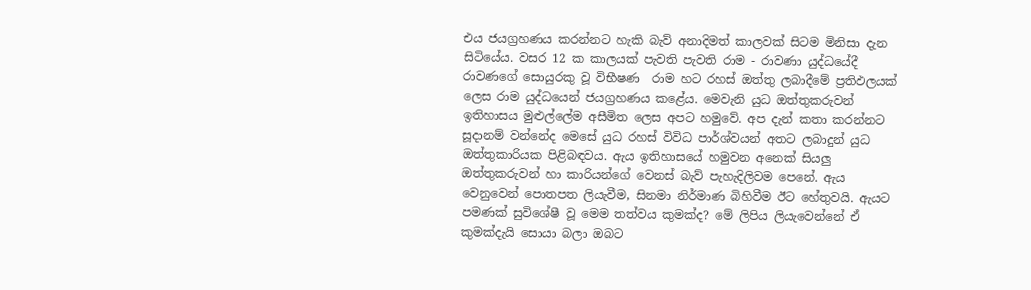එය ජයග්‍රහණය කරන්නට හැකි බැව් අනාදිමත් කාලවක් සිටම මිනිසා දැන සිටියේය. වසර 12 ක කාලයක් පැවති පැවති රාම - රාවණා යුද්ධයේදී රාවණගේ සොයුරකු වූ විභීෂණ  රාම හට රහස් ඔත්තු ලබාදීමේ ප්‍රතිඵලයක් ලෙස රාම යුද්ධයෙන් ජයග්‍රහණය කළේය. මෙවැනි යුධ ඔත්තුකරුවන් ඉතිහාසය මුළුල්ලේම අසීමිත ලෙස අපට හමුවේ. අප දැන් කතා කරන්නට සූදානම් වන්නේද මෙසේ යුධ රහස් විවිධ පාර්ශ්වයන් අතට ලබාදුන් යුධ ඔත්තුකාරියක පිළිබඳවය. ඇය ඉතිහාසයේ හමුවන අනෙක් සියලු ඔත්තුකරුවන් හා කාරියන්ගේ වෙනස් බැව් පැහැදිලිවම පෙනේ. ඇය වෙනුවෙන් පොතපත ලියැවීම, සිනමා නිර්මාණ බිහිවීම ඊට හේතුවයි. ඇයට පමණක් සුවිශේෂී වූ මෙම තත්වය කුමක්ද? මේ ලිපිය ලියැවෙන්නේ ඒ කුමක්දැයි සොයා බලා ඔබට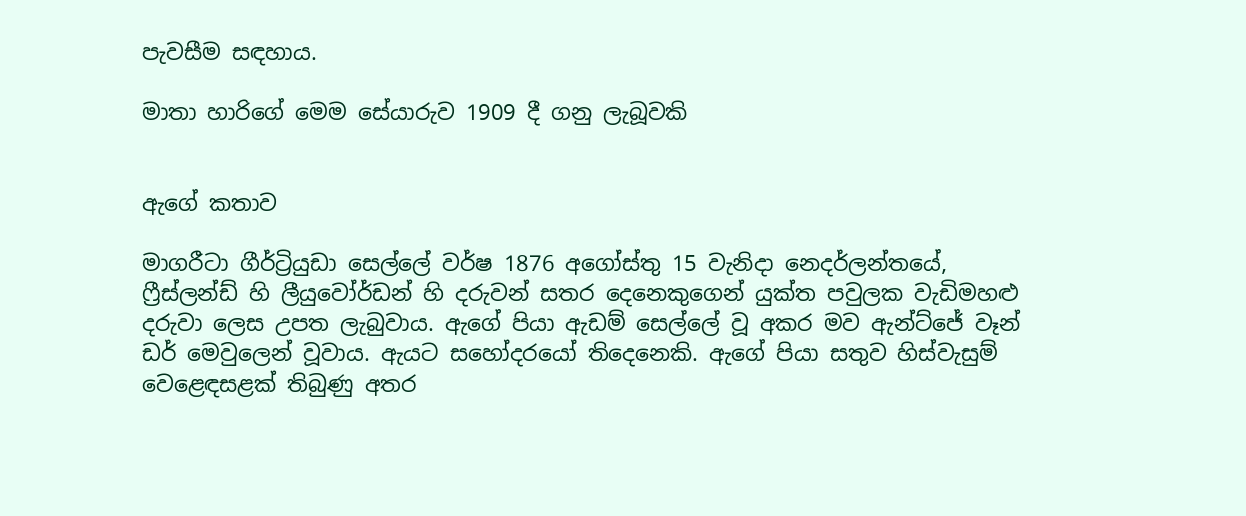පැවසීම සඳහාය.

මාතා හාරිගේ මෙම සේයාරුව 1909 දී ගනු ලැබූවකි


ඇගේ කතාව

මාගරීටා ගීර්ට්‍රියුඩා සෙල්ලේ වර්ෂ 1876 අගෝස්තු 15 වැනිදා නෙදර්ලන්තයේ, ෆ්‍රීස්ලන්ඩ් හි ලීයුවෝර්ඩන් හි දරුවන් සතර දෙනෙකුගෙන් යුක්ත පවුලක වැඩිමහළු දරුවා ලෙස උපත ලැබුවාය. ඇගේ පියා ඇඩම් සෙල්ලේ වූ අකර මව ඇන්ට්ජේ වෑන් ඩර් මෙවුලෙන් වූවාය. ඇයට සහෝදරයෝ තිදෙනෙකි. ඇගේ පියා සතුව හිස්වැසුම් වෙළෙඳසළක් තිබුණු අතර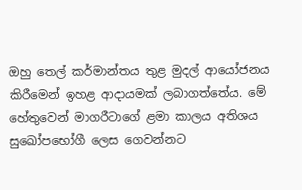ඔහු තෙල් කර්මාන්තය තුළ මුදල් ආයෝජනය කිරීමෙන් ඉහළ ආදායමක් ලබාගත්තේය. මේ හේතුවෙන් මාගරීටාගේ ළමා කාලය අතිශය සුඛෝපභෝගී ලෙස ගෙවන්නට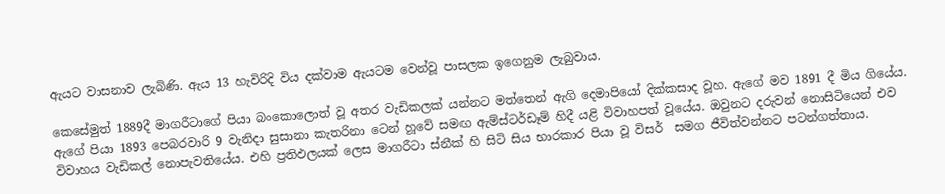ඇයට වාසනාව ලැබිණි. ඇය 13 හැවිරිදි විය දක්වාම ඇයටම වෙන්වූ පාසලක ඉගෙනුම ලැබුවාය.

කෙසේමුත් 1889දී මාගරීටාගේ පියා බංකොලොත් වූ අතර වැඩිකලක් යන්නට මත්තෙන් ඇගි දෙමාපියෝ දික්කසාද වූහ. ඇගේ මව 1891 දී මිය ගියේය. ඇගේ පියා 1893 පෙබරවාරි 9 වැනිදා සුසානා කැතරිනා ටෙන් හූවේ සමඟ ඇම්ස්ටර්ඩෑම් හිදී යළි විවාහපත් වූයේය. ඔවුනට දරුවන් නොසිටියෙන් එව විවාහය වැඩිකල් නොපැවතියේය. එහි ප්‍රතිඵලයක් ලෙස මාගරීටා ස්නීක් හි සිටි සිය භාරකාර පියා වූ විසර්  සමග ජීවිත්වන්නට පටන්ගත්තාය.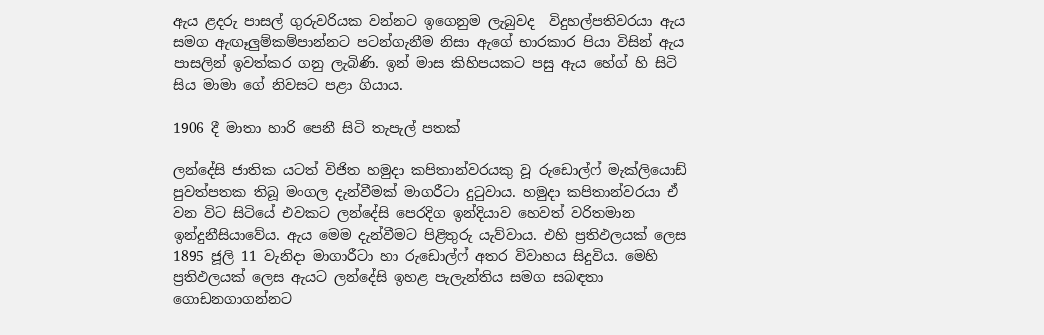ඇය ළදරු පාසල් ගුරුවරියක වන්නට ඉගෙනුම ලැබුවද  විදුහල්පතිවරයා ඇය සමග ඇඟෑලුම්කම්පාන්නට පටන්ගැනීම නිසා ඇගේ භාරකාර පියා විසින් ඇය පාසලින් ඉවත්කර ගනු ලැබිණි. ඉන් මාස කිහිපයකට පසු ඇය හේග් හි සිටි සිය මාමා ගේ නිවසට පළා ගියාය.

1906 දී මාතා හාරි පෙනී සිටි තැපැල් පතක්

ලන්දේසි ජාතික යටත් විජිත හමුදා කපිතාන්වරයකු වූ රුඩොල්ෆ් මැක්ලියොඩ්  පුවත්පතක තිබූ මංගල දැන්වීමක් මාගරීටා දුටුවාය. හමුදා කපිතාන්වරයා ඒ වන විට සිටියේ එවකට ලන්දේසි පෙරදිග ඉන්දියාව හෙවත් වරිතමාන ඉන්දුනීසියාවේය. ඇය මෙම දැන්වීමට පිළිතුරු යැව්වාය. එහි ප්‍රතිඵලයක් ලෙස 1895 ජූලි 11 වැනිදා මාගාරීටා හා රුඩොල්ෆ් අතර විවාහය සිදුවිය. මෙහි ප්‍රතිඵලයක් ලෙස ඇයට ලන්දේසි ඉහළ පැලැන්තිය සමග සබඳතා ගොඩනගාගන්නට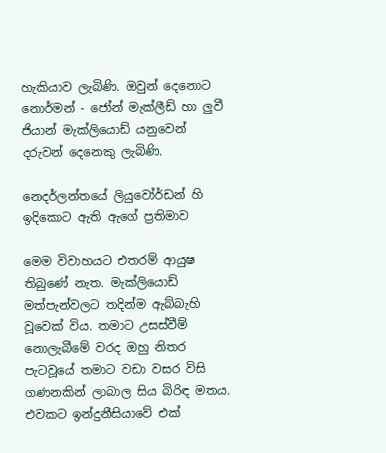හැකියාව ලැබිණි. ඔවුන් දෙනොට නොර්මන් - ජෝන් මැක්ලීඩ් හා ලුවී ජියාන් මැක්ලියොඩ් යනුවෙන් දරුවන් දෙනෙකු ලැබිණි.

නෙදර්ලන්තයේ ලියුවෝර්ඩන් හි ඉදිකොට ඇති ඇගේ ප්‍රතිමාව

මෙම විවාහයට එතරම් ආයුෂ තිබුණේ නැත. මැක්ලියොඩ් මත්පැන්වලට තදින්ම ඇබ්බැහි වූවෙක් විය. තමාට උසස්වීම් නොලැබීමේ වරද ඔහු නිතර පැටවූයේ තමාට වඩා වසර විසි ගණනකින් ලාබාල සිය බිරිඳ මතය. එවකට ඉන්දුනීසියාවේ එක්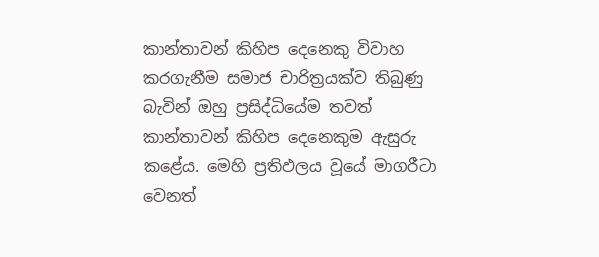කාන්තාවන් කිහිප දෙනෙකු විවාහ කරගැනීම සමාජ චාරිත්‍රයක්ව තිබුණු  බැවින් ඔහු ප්‍රසිද්ධියේම තවත් කාන්තාවන් කිහිප දෙනෙකුම ඇසුරු කළේය. මෙහි ප්‍රතිඵලය වූයේ මාගරීටා වෙනත්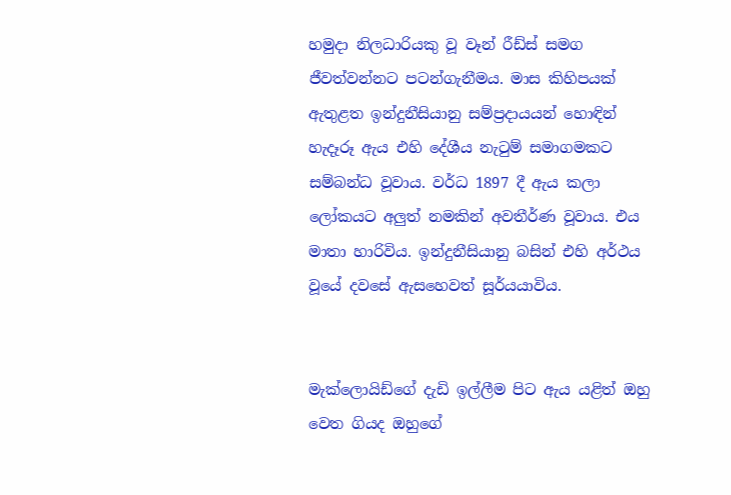හමුදා නිලධාරියකු වූ වෑන් රීඩ්ස් සමග ජීවත්වන්නට පටන්ගැනීමය. මාස කිහිපයක් ඇතුළත ඉන්දුනීසියානු සම්ප්‍රදායයන් හොඳින් හැදෑරූ ඇය එහි දේශීය නැටුම් සමාගමකට සම්බන්ධ වූවාය. වර්ධ 1897 දී ඇය කලා ලෝකයට අලුත් නමකින් අවතීර්ණ වූවාය. එය මාතා හාරිවිය. ඉන්දුනීසියානු බසින් එහි අර්ථය වූයේ දවසේ ඇසහෙවත් සූර්යයාවිය.


මැක්ලොයිඩ්ගේ දැඩි ඉල්ලීම පිට ඇය යළිත් ඔහු වෙත ගියද ඔහුගේ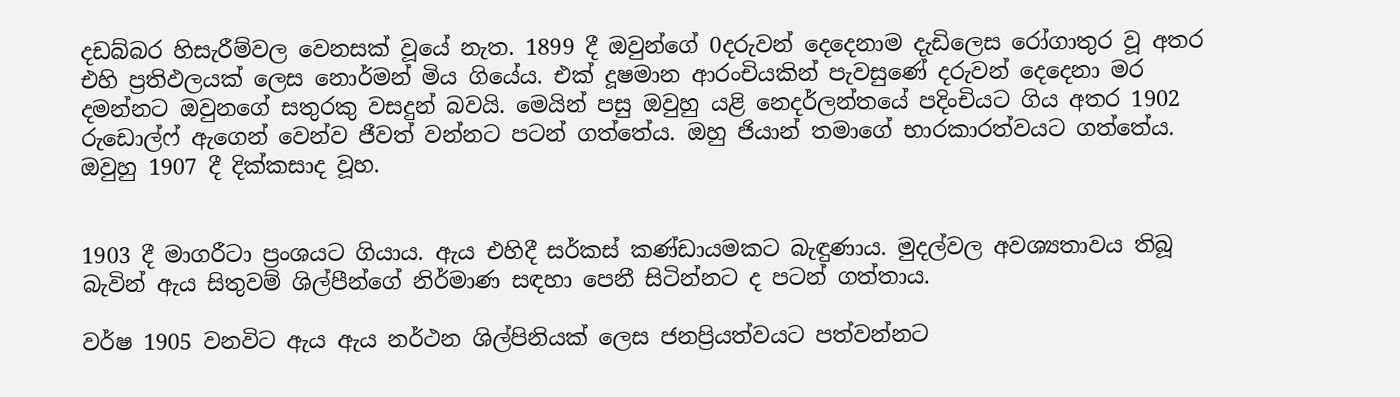දඩබ්බර හිසැරීම්වල වෙනසක් වූයේ නැත. 1899 දී ඔවුන්ගේ 0දරුවන් දෙදෙනාම දැඩිලෙස රෝගාතුර වූ අතර එහි ප්‍රතිඵලයක් ලෙස නොර්මන් මිය ගියේය. එක් දූෂමාන ආරංචියකින් පැවසුණේ දරුවන් දෙදෙනා මර දමන්නට ඔවුනගේ සතුරකු වසදුන් බවයි. මෙයින් පසු ඔවුහු යළි නෙදර්ලන්තයේ පදිංචියට ගිය අතර 1902 රුඩොල්ෆ් ඇගෙන් වෙන්ව ජීවත් වන්නට පටන් ගත්තේය. ඔහු ජියාන් තමාගේ භාරකාරත්වයට ගත්තේය. ඔවුහු 1907 දී දික්කසාද වූහ.


1903 දී මාගරීටා ප්‍රංශයට ගියාය. ඇය එහිදී සර්කස් කණ්ඩායමකට බැඳුණාය. මුදල්වල අවශ්‍යතාවය තිබූ බැවින් ඇය සිතුවම් ශිල්පීන්ගේ නිර්මාණ සඳහා පෙනී සිටින්නට ද පටන් ගත්තාය.

වර්ෂ 1905 වනවිට ඇය ඇය නර්ථන ශිල්පිනියක් ලෙස ජනප්‍රියත්වයට පත්වන්නට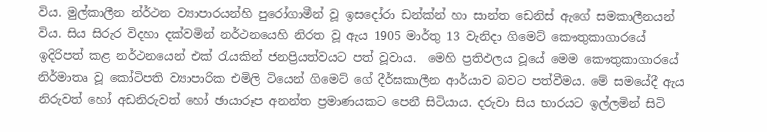විය. මුල්කාලීන න්ර්ථන ව්‍යාපාරයන්හි පුරෝගාමීන් වූ ඉසදෝරා ඩන්ක්න් හා සාන්ත ඩෙනිස් ඇගේ සමකාලීනයන් විය. සිය සිරුර විදහා දක්වමින් නර්ථනයෙහි නිරත වූ ඇය 1905 මාර්තු 13 වැනිදා ගිමෙට් කෞතුකාගාරයේ ඉදිරිපත් කළ නර්ථනයෙන් එක් රැයකින් ජනප්‍රියත්වයට පත් වූවාය.  මෙහි ප්‍රතිඵලය වූයේ මෙම කෞතුකාගාරයේ නිර්මාතෘ වූ කෝටිපති ව්‍යාපාරික එමිලි ටියෙන් ගිමෙට් ගේ දීර්ඝකාලීන ආර්යාව බවට පත්වීමය. මේ සමයේදී ඇය නිරුවත් හෝ අඩනිරුවත් හෝ ඡායාරූප අනන්ත ප්‍රමාණයකට පෙනී සිටියාය. දරුවා සිය භාරයට ඉල්ලමින් සිටි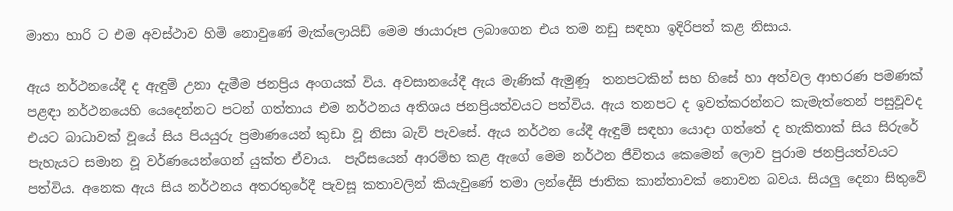මාතා හාරි ට එම අවස්ථාව හිමි නොවුණේ මැක්ලොයිඩ් මෙම ඡායාරූප ලබාගෙන එය තම නඩු සඳහා ඉදිරිපත් කළ නිසාය.

ඇය නර්ථනයේදී ද ඇඳුම් උනා දැමීම ජනප්‍රිය අංගයක් විය. අවසානයේදී ඇය මැණික් ඇමුණූ  තනපටකින් සහ හිසේ හා අත්වල ආභරණ පමණක් පළඳා නර්ථනයෙහි යෙදෙන්නට පටන් ගත්තාය එම නර්ථනය අතිශය ජනප්‍රියත්වයට පත්විය. ඇය තනපට ද ඉවත්කරන්නට කැමැත්තෙන් පසුවූවද එයට බාධාවක් වූයේ සිය පියයුරු ප්‍රමාණයෙන් කුඩා වූ නිසා බැව් පැවසේ. ඇය නර්ථන යේදී ඇඳුම් සඳහා යොදා ගත්තේ ද හැකිතාක් සිය සිරුරේ පැහැයට සමාන වූ වර්ණයෙන්ගෙන් යුක්ත ඒවාය.  පැරීසයෙන් ආරම්භ කළ ඇගේ මෙම නර්ථන ජීවිතය කෙමෙන් ලොව පුරාම ජනප්‍රියත්වයට පත්විය. අනෙක ඇය සිය නර්ථනය අතරතුරේදී පැවසූ කතාවලින් කියැවුණේ තමා ලන්දේසි ජාතික කාන්තාවක් නොවන බවය. සියලු දෙනා සිතුවේ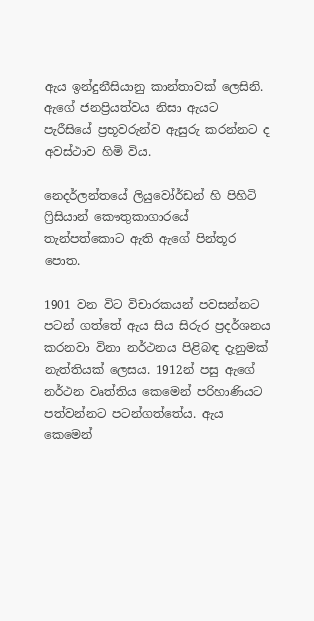ඇය ඉන්දුනීසියානු කාන්තාවක් ලෙසිනි. ඇගේ ජනප්‍රියත්වය නිසා ඇයට පැරීසියේ ප්‍රභූවරුන්ව ඇසුරු කරන්නට ද අවස්ථාව හිමි විය.

නෙදර්ලන්තයේ ලියුවෝර්ඩන් හි පිහිටි ෆ්‍රිසියාන් කෞතුකාගාරයේ තැන්පත්කොට ඇති ඇගේ පින්තූර පොත.

1901 වන විට විචාරකයන් පවසන්නට පටන් ගත්තේ ඇය සිය සිරුර ප්‍රදර්ශනය කරනවා විනා නර්ථනය පිළිබඳ දැනුමක් නැත්තියක් ලෙසය. 1912න් පසු ඇගේ නර්ථන වෘත්තිය කෙමෙන් පරිහාණියට පත්වන්නට පටන්ගත්තේය. ඇය කෙමෙන්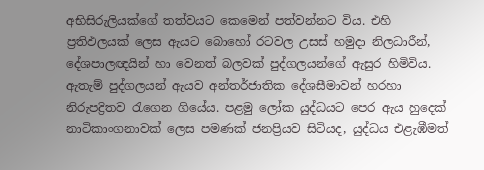අභිසිරුලියක්ගේ තත්වයට කෙමෙන් පත්වන්නට විය. එහි ප්‍රතිඵලයක් ලෙස ඇයට බොහෝ රටවල උසස් හමුදා නිලධාරීන්, දේශපාලඥයින් හා වෙනත් බලවක් පුද්ගලයන්ගේ ඇසුර හිමිවිය. ඇතැම් පුද්ගලයන් ඇයව අන්තර්ජාතික දේශසීමාවන් හරහා නිරුපද්‍රිතව රැගෙන ගියේය. පළමු ලෝක යුද්ධයට පෙර ඇය හුදෙක් නාටිකාංගනාවක් ලෙස පමණක් ජනප්‍රියව සිටියද, යුද්ධය එළැඹීමත්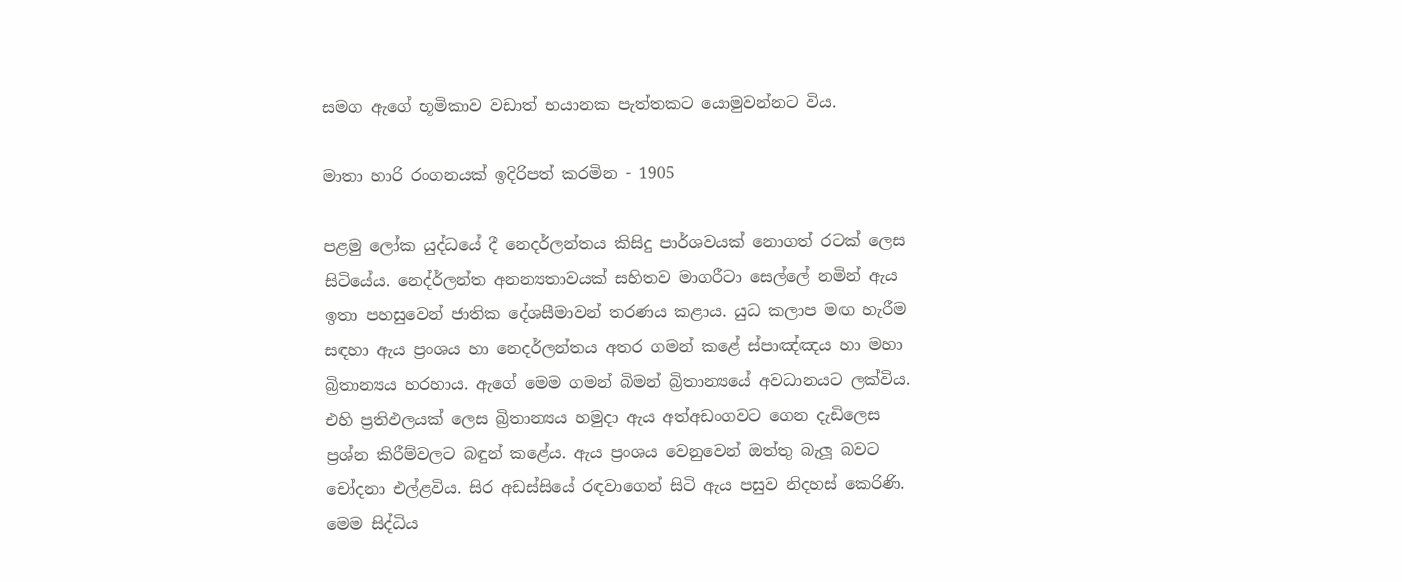සමග ඇගේ භූමිකාව වඩාත් භයානක පැත්තකට යොමුවන්නට විය.

මාතා හාරි රංගනයක් ඉදිරිපත් කරමින - 1905

පළමු ලෝක යුද්ධයේ දී නෙදර්ලන්තය කිසිදු පාර්ශවයක් නොගත් රටක් ලෙස සිටියේය. නෙද්ර්ලන්ත අනන්‍යතාවයක් සහිතව මාගරීටා සෙල්ලේ නමින් ඇය ඉතා පහසුවෙන් ජාතික දේශසීමාවන් තරණය කළාය. යුධ කලාප මඟ හැරීම සඳහා ඇය ප්‍රංශය හා නෙදර්ලන්තය අතර ගමන් කළේ ස්පාඤ්ඤය හා මහා බ්‍රිතාන්‍යය හරහාය. ඇගේ මෙම ගමන් බිමන් බ්‍රිතාන්‍යයේ අවධානයට ලක්විය. එහි ප්‍රතිඵලයක් ලෙස බ්‍රිතාන්‍යය හමුදා ඇය අත්අඩංගවට ගෙන දැඩිලෙස ප්‍රශ්න කිරීම්වලට බඳුන් කළේය. ඇය ප්‍රංශය වෙනුවෙන් ඔත්තු බැලූ බවට චෝදනා එල්ළවිය. සිර අඩස්සියේ රඳවාගෙන් සිටි ඇය පසුව නිදහස් කෙරිණි. මෙම සිද්ධිය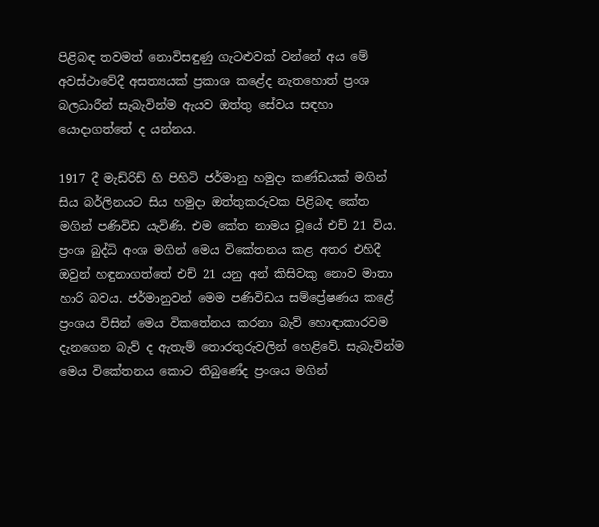පිළිබඳ තවමත් නොවිසඳුණු ගැටළුවක් වන්නේ අය මේ අවස්ථාවේදී අසත්‍යයක් ප්‍රකාශ කළේද නැතහොත් ප්‍රංශ බලධාරීන් සැබැවින්ම ඇයව ඔත්තු සේවය සඳහා යොදාගත්තේ ද යන්නය.

1917 දී මැඩ්රිඩ් හි පිහිටි ජර්මානු හමුදා කණ්ඩයක් මගින් සිය බර්ලිනයට සිය හමුදා ඔත්තුකරුවක පිළිබඳ කේත මගින් පණිවිඩ යැවිණි. එම කේත නාමය වූයේ එච් 21 විය. ප්‍රංශ බුද්ධි අංශ මගින් මෙය විකේතනය කළ අතර එහිදී ඔවුන් හඳුනාගත්තේ එච් 21 යනු අන් කිසිවකු නොව මාතා හාරි බවය. ජර්මානුවන් මෙම පණිවිඩය සම්ප්‍රේෂණය කළේ ප්‍රංශය විසින් මෙය විකතේනය කරනා බැව් හොඳාකාරවම දැනගෙන බැව් ද ඇතැම් තොරතුරුවලින් හෙළිවේ. සැබැවින්ම මෙය විකේතනය කොට තිබුණේද ප්‍රංශය මගින්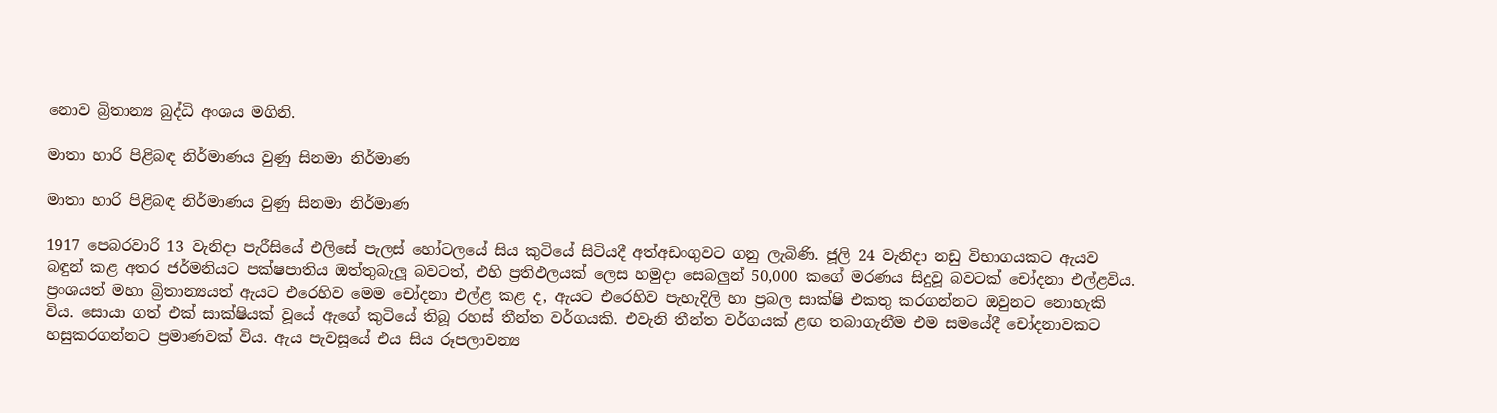නොව බ්‍රිතාන්‍ය බුද්ධි අංශය මගිනි.

මාතා හාරි පිළිබඳ නිර්මාණය වුණු සිනමා නිර්මාණ

මාතා හාරි පිළිබඳ නිර්මාණය වුණු සිනමා නිර්මාණ

1917 පෙබරවාරි 13 වැනිදා පැරීසියේ එලිසේ පැලස් හෝටලයේ සිය කුටියේ සිටියදී අත්අඩංගුවට ගනු ලැබිණි. ජූලි 24 වැනිදා නඩු විභාගයකට ඇයව බඳුන් කළ අතර ජර්මනියට පක්ෂපාතිය ඔත්තුබැලූ බවටත්, එහි ප්‍රතිඵලයක් ලෙස හමුදා සෙබලුන් 50,000 කගේ මරණය සිදුවූ බවටක් චෝදනා එල්ළවිය. ප්‍රංශයත් මහා බ්‍රිතාන්‍යයත් ඇයට එරෙහිව මෙම චෝදනා එල්ළ කළ ද, ඇයට එරෙහිව පැහැදිලි හා ප්‍රබල සාක්ෂි එකතු කරගන්නට ඔවුනට නොහැකි විය. සොයා ගත් එක් සාක්ෂියක් වූයේ ඇගේ කුටියේ තිබූ රහස් තීන්ත වර්ගයකි. එවැනි තීන්ත වර්ගයක් ළඟ තබාගැනීම එම සමයේදී චෝදනාවකට හසුකරගන්නට ප්‍රමාණවක් විය. ඇය පැවසූයේ එය සිය රූපලාවන්‍ය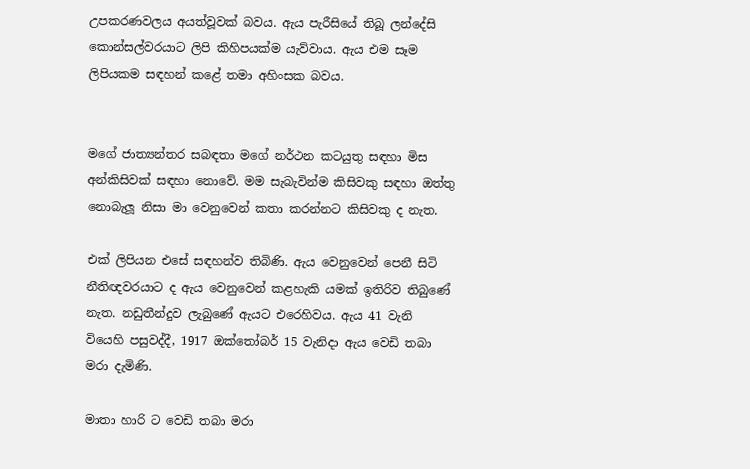උපකරණවලය අයත්වූවක් බවය. ඇය පැරීසියේ තිබූ ලන්දේසි කොන්සල්වරයාට ලිපි කිහිපයක්ම යැව්වාය. ඇය එම සෑම ලිපියකම සඳහන් කළේ තමා අහිංසක බවය.


මගේ ජාත්‍යන්තර සබඳතා මගේ නර්ථන කටයුතු සඳහා මිස අන්කිසිවක් සඳහා නොවේ. මම සැබැවින්ම කිසිවකු සඳහා ඔත්තු නොබැලූ නිසා මා වෙනුවෙන් කතා කරන්නට කිසිවකු ද නැත.

එක් ලිපියන එසේ සඳහන්ව තිබිණි. ඇය වෙනුවෙන් පෙනී සිටි නීතිඥවරයාට ද ඇය වෙනුවෙන් කළහැකි යමක් ඉතිරිව තිබුණේ නැත. නඩුතීන්දුව ලැබුණේ ඇයට එරෙහිවය. ඇය 41 වැනි වියෙහි පසුවද්දී, 1917 ඔක්තෝබර් 15 වැනිදා ඇය වෙඩි තබා මරා දැමිණි.

මාතා හාරි ට වෙඩි තබා මරා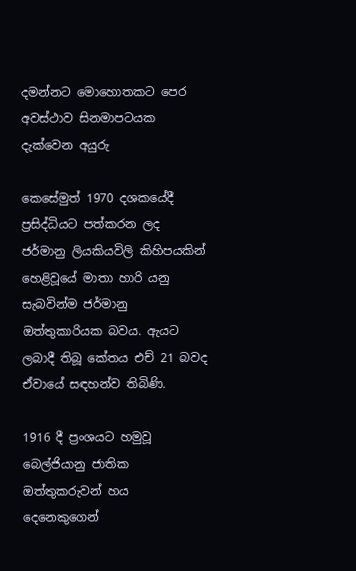දමන්නට මොහොතකට පෙර අවස්ථාව සිනමාපටයක දැක්වෙන අයුරු

කෙසේමුත් 1970 දශකයේදී ප්‍රසිද්ධියට පත්කරන ලද ජර්මානු ලියකියවිලි කිහිපයකින් හෙළිවූයේ මාතා හාරි යනු සැබවින්ම ජර්මානු ඔත්තුකාරියක බවය. ඇයට ලබාදී තිබූ කේතය එච් 21 බවද ඒවායේ සඳහන්ව තිබිණි.

1916 දී ප්‍රංශයට හමුවූ බෙල්ජියානු ජාතික ඔත්තුකරුවන් හය දෙනෙකුගෙන්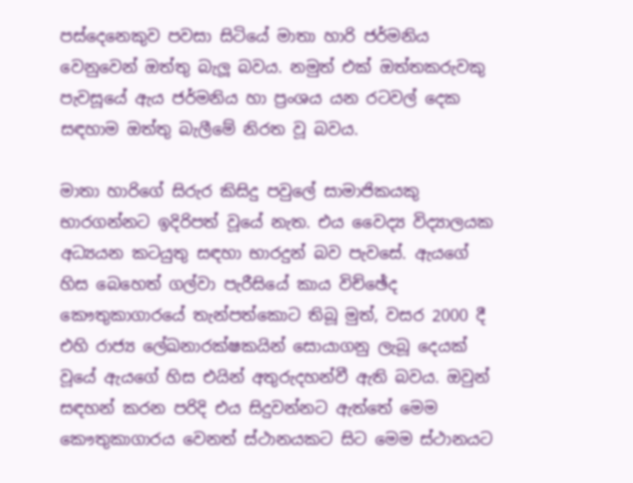පස්දෙනෙකුව පවසා සිටියේ මාතා හාරි ජර්මනිය වෙනුවෙන් ඔත්තු බැලූ බවය. නමුත් එක් ඔත්තකරුවකු පැවසූයේ ඇය ජර්මනිය හා ප්‍රංශය යන රටවල් දෙක සඳහාම ඔත්තු බැලීමේ නිරත වූ බවය.

මාතා හාරිගේ සිරුර කිසිදු පවුලේ සාමාජිකයකු භාරගන්නට ඉදිරිපත් වූයේ නැත. එය වෛද්‍ය විද්‍යාලයක අධ්‍යයන කටයුතු සඳහා භාරදුන් බව පැවසේ. ඇයගේ හිස බෙහෙත් ගල්වා පැරීසියේ කාය විච්ඡේද කෞතුකාගාරයේ තැන්පත්කොට තිබූ මුත්, වසර 2000 දී එහි රාජ්‍ය ලේඛනාරක්ෂකයින් සොයාගනු ලැබූ දෙයක් වූයේ ඇයගේ හිස එයින් අතුරුදහන්වී ඇති බවය. ඔවුන් සඳහන් කරන පරිදි එය සිදුවන්නට ඇත්තේ මෙම කෞතුකාගාරය වෙනත් ස්ථානයකට සිට මෙම ස්ථානයට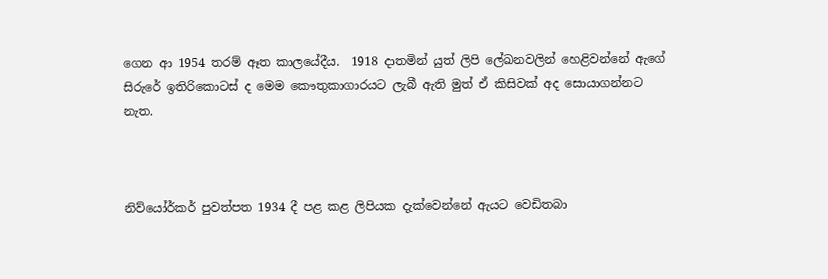ගෙන ආ 1954 තරම් ඈත කාලයේදීය.  1918 දාතමින් යුත් ලිපි ලේඛනවලින් හෙළිවන්නේ ඇගේ සිරුරේ ඉතිරිකොටස් ද මෙම කෞතුකාගාරයට ලැබී ඇති මුත් ඒ කිසිවක් අද සොයාගන්නට නැත.



නිව්යෝර්කර් පුවත්පත 1934 දී පළ කළ ලිපියක දැක්වෙන්නේ ඇයට වෙඩිතබා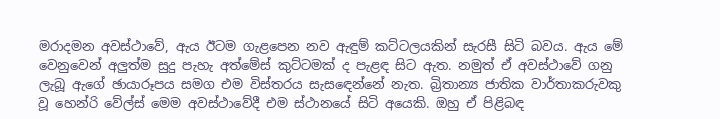මරාදමන අවස්ථාවේ, ඇය ඊටම ගැළපෙන නව ඇඳුම් කට්ටලයකින් සැරසී සිටි බවය. ඇය මේ වෙනුවෙන් අලුත්ම සුදු පැහැ අත්මේස් කුට්ටමක් ද පැළඳ සිට ඇත. නමුත් ඒ අවස්ථාවේ ගනු ලැබූ ඇගේ ඡායාරූපය සමග එම විස්තරය සැසඳෙන්නේ නැත. බ්‍රිතාන්‍ය ජාතික වාර්තාකරුවකු වූ හෙන්රි වේල්ස් මෙම අවස්ථාවේදී එම ස්ථානයේ සිටි අයෙකි. ඔහු ඒ පිළිබඳ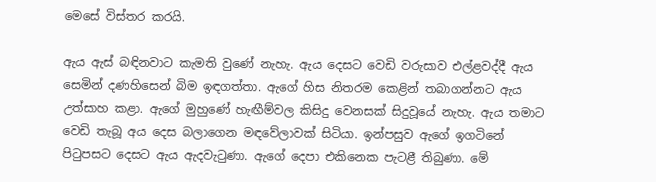මෙසේ විස්තර කරයි.

ඇය ඇස් බඳිනවාට කැමති වුණේ නැහැ. ඇය දෙසට වෙඩි වරුසාව එල්ළවද්දී ඇය සෙමින් දණහිසෙන් බිම ඉඳගත්තා. ඇගේ හිස නිතරම කෙළින් තබාගන්නට ඇය උත්සාහ කළා. ඇගේ මුහුණේ හැඟීම්වල කිසිදු වෙනසක් සිදුවූයේ නැහැ. ඇය තමාට වෙඩි තැබූ අය දෙස බලාගෙන මඳවේලාවක් සිටියා. ඉන්පසුව ඇගේ ඉගටිනේ පිටුපසට දෙසට ඇය ඇදවැටුණා. ඇගේ දෙපා එකිනෙක පැටළී තිබුණා. මේ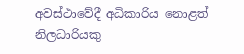අවස්ථාවේදී අධිකාරිය නොළත් නිලධාරියකු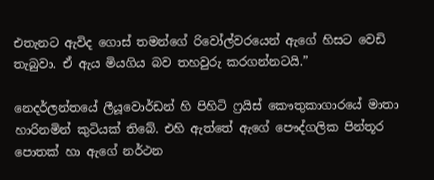එතැනට ඇවිද ගොස් තමන්ගේ රිවෝල්වරයෙන් ඇගේ හිසට වෙඩි තැබුවා. ඒ ඇය මියගිය බව තහවුරු කරගන්නටයි.”

නෙදර්ලන්තයේ ලීයූවොර්ඩන් හි පිහිටි ෆ්‍රයිස් කෞතුකාගාරයේ මාතා හාරිනමින් කුටියක් තිබේ. එහි ඇත්තේ ඇගේ පෞද්ගලික පින්තූර පොතක් හා ඇගේ නර්ථන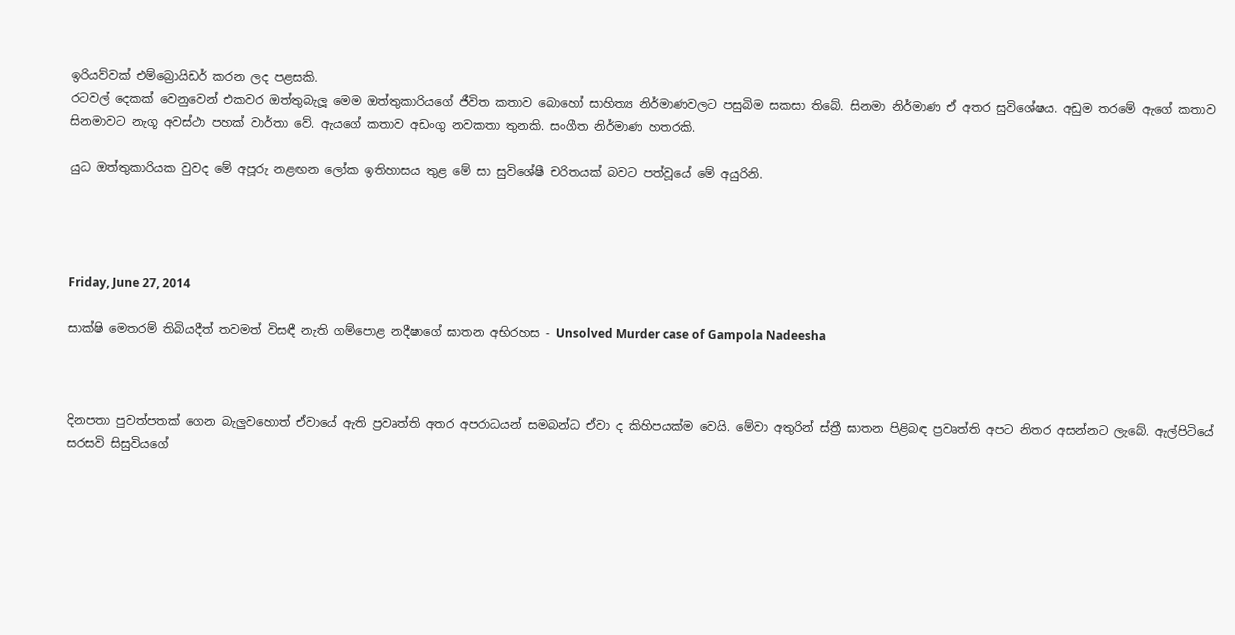ඉරියව්වක් එම්බ්‍රොයිඩර් කරන ලද පළසකි.
රටවල් දෙකක් වෙනුවෙන් එකවර ඔත්තුබැලූ මෙම ඔත්තුකාරියගේ ජීවිත කතාව බොහෝ සාහිත්‍ය නිර්මාණවලට පසුබිම සකසා තිබේ. සිනමා නිර්මාණ ඒ අතර සුවිශේෂය. අඩුම තරමේ ඇගේ කතාව සිනමාවට නැගූ අවස්ථා පහක් වාර්තා වේ. ඇයගේ කතාව අඩංගු නවකතා තුනකි. සංගීත නිර්මාණ හතරකි.

යුධ ඔත්තුකාරියක වුවද මේ අපූරු නළඟන ලෝක ඉතිහාසය තුළ මේ සා සුවිශේෂී චරිතයක් බවට පත්වූයේ මේ අයුරිනි.




Friday, June 27, 2014

සාක්ෂි මෙතරම් තිබියදීත් තවමත් විසඳී නැති ගම්පොළ නදීෂාගේ ඝාතන අභිරහස - Unsolved Murder case of Gampola Nadeesha



දිනපතා පුවත්පතක් ගෙන බැලුවහොත් ඒවායේ ඇති ප්‍රවෘත්ති අතර අපරාධයන් සමබන්ධ ඒවා ද කිහිපයක්ම වෙයි. මේවා අතුරින් ස්ත්‍රී ඝාතන පිළිබඳ ප්‍රවෘත්ති අපට නිතර අසන්නට ලැබේ. ඇල්පිටියේ සරසවි සිසුවියගේ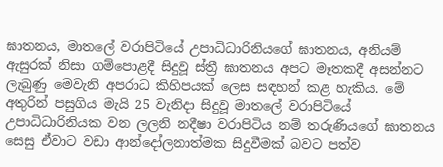ඝාතනය, මාතලේ වරාපිටියේ උපාධිධාරිනියගේ ඝාතනය, අනියම් ඇසුරක් නිසා ගම්පොළදී සිදුවූ ස්ත්‍රී ඝාතනය අපට මෑතකදී අසන්නට ලැබුණු මෙවැනි අපරාධ කිහිපයක් ලෙස සඳහන් කළ හැකිය. මේ අතුරින් පසුගිය මැයි 25 වැනිදා සිදුවූ මාතලේ වරාපිටියේ උපාධිධාරිනියක වන ලලනි නදීෂා වරාපිටිය නම් තරුණියගේ ඝාතනය සෙසු ඒවාට වඩා ආන්දෝලනාත්මක සිදුවීමක් බවට පත්ව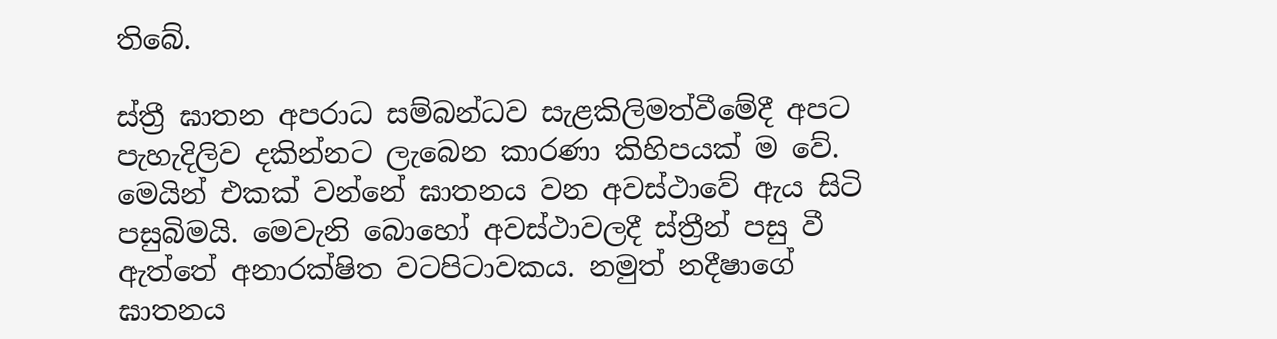තිබේ.

ස්ත්‍රී ඝාතන අපරාධ සම්බන්ධව සැළකිලිමත්වීමේදී අපට පැහැදිලිව දකින්නට ලැබෙන කාරණා කිහිපයක් ම වේ.  මෙයින් එකක් වන්නේ ඝාතනය වන අවස්ථාවේ ඇය සිටි පසුබිමයි. මෙවැනි බොහෝ අවස්ථාවලදී ස්ත්‍රීන් පසු වී ඇත්තේ අනාරක්ෂිත වටපිටාවකය. නමුත් නදීෂාගේ ඝාතනය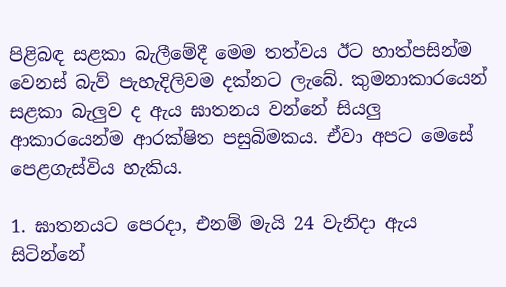පිළිබඳ සළකා බැලීමේදී මෙම තත්වය ඊට හාත්පසින්ම වෙනස් බැව් පැහැදිලිවම දක්නට ලැබේ. කුමනාකාරයෙන් සළකා බැලුව ද ඇය ඝාතනය වන්නේ සියලු ආකාරයෙන්ම ආරක්ෂිත පසුබිමකය. ඒවා අපට මෙසේ පෙළගැස්විය හැකිය.

1. ඝාතනයට පෙරදා, එනම් මැයි 24 වැනිදා ඇය සිටින්නේ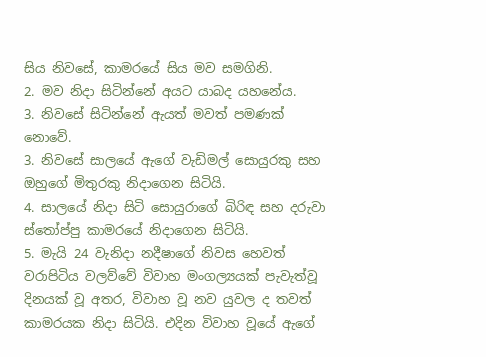සිය නිවසේ, කාමරයේ සිය මව සමගිනි.
2. මව නිදා සිටින්නේ අයට යාබද යහනේය.
3. නිවසේ සිටින්නේ ඇයත් මවත් පමණක් නොවේ.
3. නිවසේ සාලයේ ඇගේ වැඩිමල් සොයුරකු සහ ඔහුගේ මිතුරකු නිදාගෙන සිටියි.
4. සාලයේ නිදා සිටි සොයුරාගේ බිරිඳ සහ දරුවා ස්තෝප්පු කාමරයේ නිදාගෙන සිටියි.
5. මැයි 24 වැනිදා නදීෂාගේ නිවස හෙවත් වරාපිටිය වලව්වේ විවාහ මංගල්‍යයක් පැවැත්වූ දිනයක් වූ අතර, විවාහ වූ නව යුවල ද තවත් කාමරයක නිදා සිටියි. එදින විවාහ වූයේ ඇගේ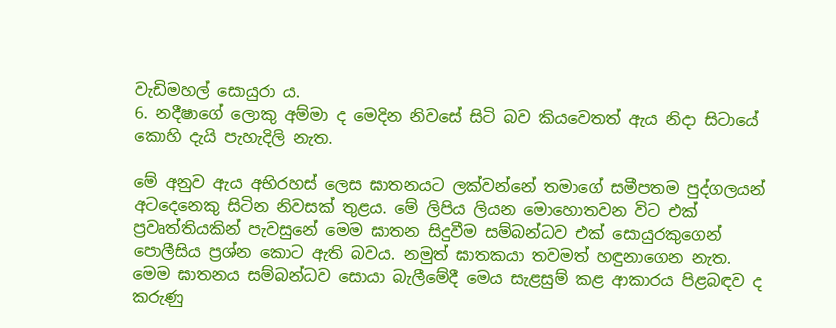වැඩිමහල් සොයුරා ය.
6. නදීෂාගේ ලොකු අම්මා ද මෙදින නිවසේ සිටි බව කියවෙතත් ඇය නිදා සිටායේ කොහි දැයි පැහැදිලි නැත.

මේ අනුව ඇය අභිරහස් ලෙස ඝාතනයට ලක්වන්නේ තමාගේ සමීපතම පුද්ගලයන් අටදෙනෙකු සිටින නිවසක් තුළය. මේ ලිපිය ලියන මොහොතවන විට එක් ප්‍රවෘත්තියකින් පැවසුනේ මෙම ඝාතන සිදුවීම සම්බන්ධව එක් සොයුරකුගෙන් පොලීසිය ප්‍රශ්න කොට ඇති බවය. නමුත් ඝාතකයා තවමත් හඳුනාගෙන නැත. මෙම ඝාතනය සම්බන්ධව සොයා බැලීමේදී මෙය සැළසුම් කළ ආකාරය පිළබඳව ද කරුණු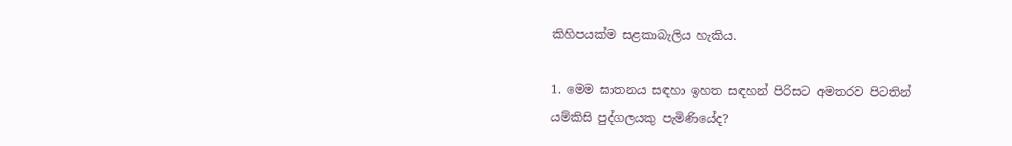කිහිපයක්ම සළකාබැලිය හැකිය.

1. මෙම ඝාතනය සඳහා ඉහත සඳහන් පිරිසට අමතරව පිටතින් යම්කිසි පුද්ගලයකු පැමිණියේද?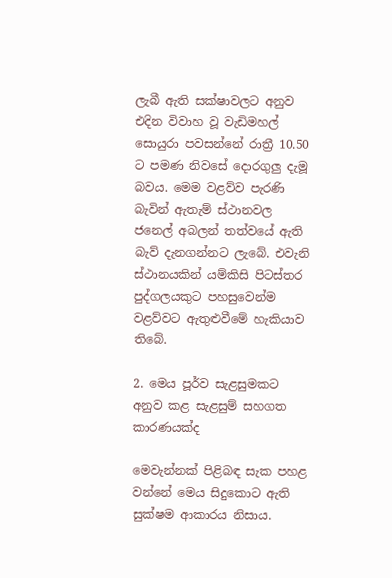ලැබී ඇති සක්ෂාවලට අනුව එදින විවාහ වූ වැඩිමහල් සොයුරා පවසන්නේ රාත්‍රී 10.50 ට පමණ නිවසේ දොරගුලු දැමූ බවය. මෙම වළව්ව පැරණි බැවින් ඇතැම් ස්ථානවල ජනෙල් අබලන් තත්වයේ ඇති බැව් දැනගන්නට ලැබේ. එවැනි ස්ථානයකින් යම්කිසි පිටස්තර පුද්ගලයකුට පහසුවෙන්ම වළව්වට ඇතුළුවීමේ හැකියාව තිබේ.

2. මෙය පූර්ව සැළසුමකට අනුව කළ සැළසුම් සහගත කාරණයක්ද

මෙවැන්නක් පිළිබඳ සැක පහළ වන්නේ මෙය සිදුකොට ඇති සුක්ෂම ආකාරය නිසාය.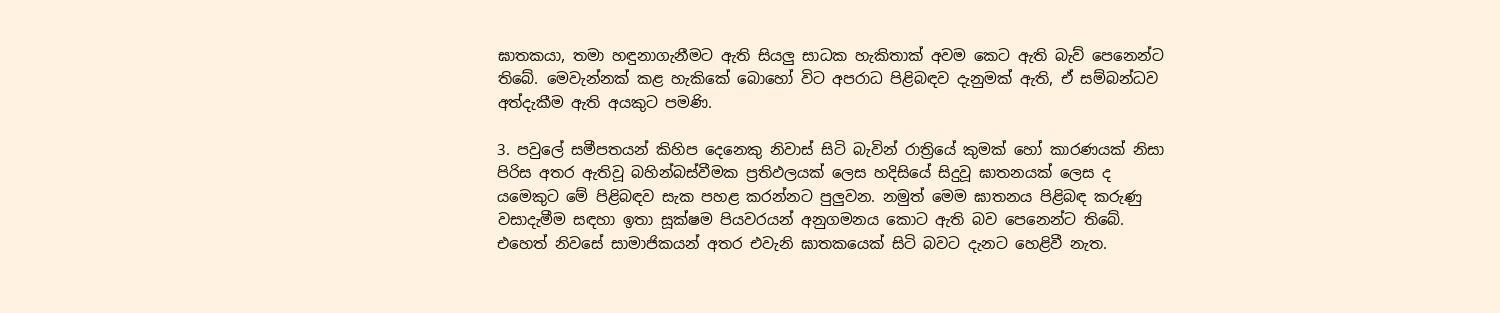ඝාතකයා, තමා හඳුනාගැනීමට ඇති සියලු සාධක හැකිතාක් අවම කෙට ඇති බැව් පෙනෙන්ට තිබේ. මෙවැන්නක් කළ හැකිකේ බොහෝ විට අපරාධ පිළිබඳව දැනුමක් ඇති, ඒ සම්බන්ධව අත්දැකීම ඇති අයකුට පමණි.

3. පවුලේ සමීපතයන් කිහිප දෙනෙකු නිවාස් සිටි බැවින් රාත්‍රියේ කුමක් හෝ කාරණයක් නිසා පිරිස අතර ඇතිවූ බහින්බස්වීමක ප්‍රතිඵලයක් ලෙස හදිසියේ සිදුවූ ඝාතනයක් ලෙස ද යමෙකුට මේ පිළිබඳව සැක පහළ කරන්නට පුලුවන. නමුත් මෙම ඝාතනය පිළිබඳ කරුණු වසාදැමීම සඳහා ඉතා සූක්ෂම පියවරයන් අනුගමනය කොට ඇති බව පෙනෙන්ට තිබේ. එහෙත් නිවසේ සාමාජිකයන් අතර එවැනි ඝාතකයෙක් සිටි බවට දැනට හෙළිවී නැත.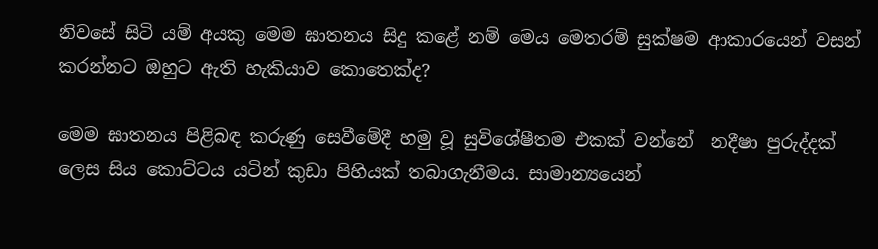නිවසේ සිටි යම් අයකු මෙම ඝාතනය සිදු කළේ නම් මෙය මෙතරම් සුක්ෂම ආකාරයෙන් වසන් කරන්නට ඔහුට ඇති හැකියාව කොතෙක්ද?

මෙම ඝාතනය පිළිබඳ කරුණු සෙවීමේදී හමු වූ සුවිශේෂීතම එකක් වන්නේ  නදීෂා පුරුද්දක් ලෙස සිය කොට්ටය යටින් කුඩා පිහියක් තබාගැනීමය. සාමාන්‍යයෙන්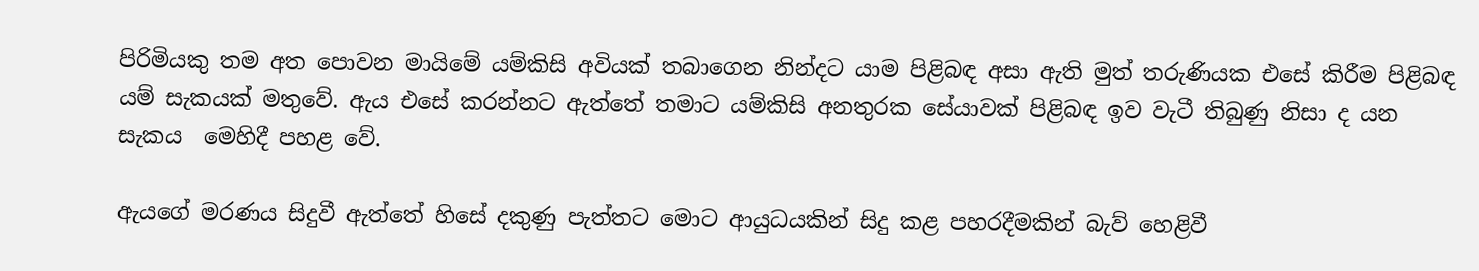පිරිමියකු තම අත පොවන මායිමේ යම්කිසි අවියක් තබාගෙන නින්දට යාම පිළිබඳ අසා ඇති මුත් තරුණියක එසේ කිරීම පිළිබඳ යම් සැකයක් මතුවේ. ඇය එසේ කරන්නට ඇත්තේ තමාට යම්කිසි අනතුරක සේයාවක් පිළිබඳ ඉව වැටී තිබුණු නිසා ද යන සැකය  මෙහිදී පහළ වේ.

ඇයගේ මරණය සිදුවී ඇත්තේ හිසේ දකුණු පැත්තට මොට ආයුධයකින් සිදු කළ පහරදීමකින් බැව් හෙළිවී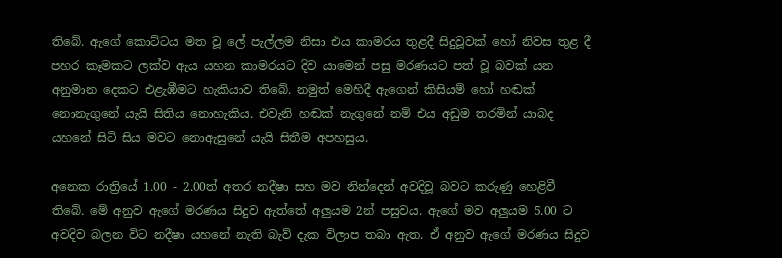තිබේ. ඇගේ කොට්ටය මත වූ ලේ පැල්ලම නිසා එය කාමරය තුළදී සිදුවූවක් හෝ නිවස තුළ දී පහර කෑමකට ලක්ව ඇය යහන කාමරයට දිව යාමෙන් පසු මරණයට පත් වූ බවක් යන අනුමාන දෙකට එළැඹීමට හැකියාව තිබේ. නමුත් මෙහිදී ඇගෙන් කිසියම් හෝ හඬක් නොනැගුනේ යැයි සිතිය නොහැකිය. එවැනි හඬක් නැගුනේ නම් එය අඩුම තරමින් යාබද යහනේ සිටි සිය මවට නොඇසුනේ යැයි සිතීම අපහසුය.

අනෙක රාත්‍රියේ 1.00 - 2.00ත් අතර නදීෂා සහ මව නින්දෙන් අවදිවූ බවට කරුණු හෙළිවී තිබේ. මේ අනුව ඇගේ මරණය සිදුව ඇත්තේ අලුයම 2න් පසුවය. ඇගේ මව අලුයම 5.00 ට අවදිව බලන විට නදීෂා යහනේ නැති බැව් දැක විලාප තබා ඇත. ඒ අනුව ඇගේ මරණය සිදුව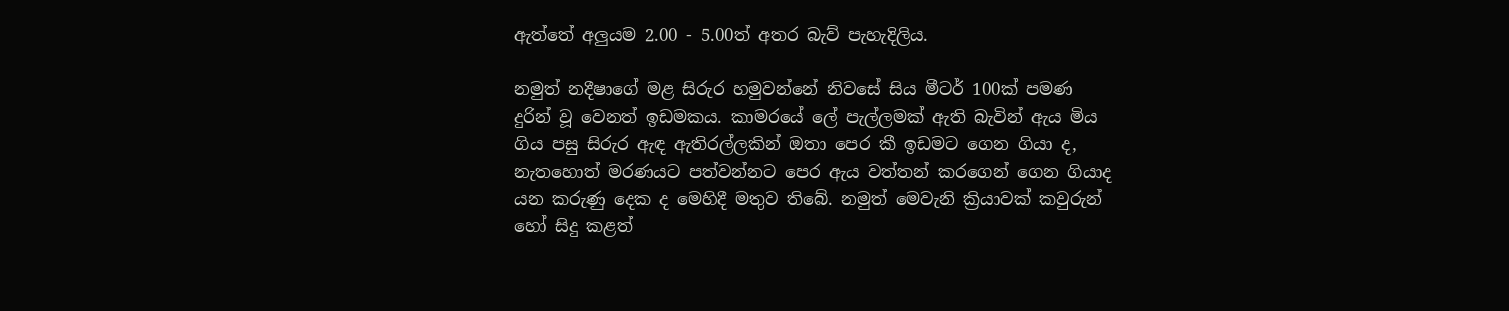ඇත්තේ අලුයම 2.00 - 5.00ත් අතර බැව් පැහැදිලිය.

නමුත් නදීෂාගේ මළ සිරුර හමුවන්නේ නිවසේ සිය මීටර් 100ක් පමණ දුරින් වූ වෙනත් ඉඩමකය. කාමරයේ ලේ පැල්ලමක් ඇති බැවින් ඇය මිය ගිය පසු සිරුර ඇඳ ඇතිරල්ලකින් ඔතා පෙර කී ඉඩමට ගෙන ගියා ද, නැතහොත් මරණයට පත්වන්නට පෙර ඇය වත්තන් කරගෙන් ගෙන ගියාද යන කරුණු දෙක ද මෙහිදී මතුව තිබේ. නමුත් මෙවැනි ක්‍රියාවක් කවුරුන් හෝ සිදු කළත්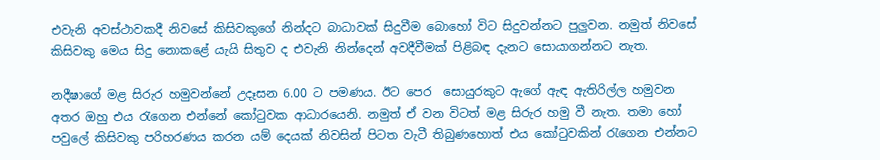එවැනි අවස්ථාවකදී නිවසේ කිසිවකුගේ නින්දට බාධාවක් සිදුවීම බොහෝ විට සිදුවන්නට පුලුවන. නමුත් නිවසේ කිසිවකු මෙය සිදු නොකළේ යැයි සිතුව ද එවැනි නින්දෙන් අවදීවීමක් පිළිබඳ දැනට සොයාගන්නට නැත.

නදීෂාගේ මළ සිරුර හමුවන්නේ උදෑසන 6.00 ට පමණය. ඊට පෙර  සොයුරකුට ඇගේ ඇඳ ඇතිරිල්ල හමුවන අතර ඔහු එය රැගෙන එන්නේ කෝටුවක ආධාරයෙනි. නමුත් ඒ වන විටත් මළ සිරුර හමු වී නැත. තමා හෝ පවුලේ කිසිවකු පරිහරණය කරන යම් දෙයක් නිවසින් පිටත වැටී තිබුණහොත් එය කෝටුවකින් රැගෙන එන්නට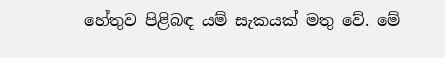හේතුව පිළිබඳ යම් සැකයක් මතු වේ. මේ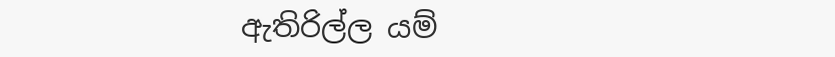ඇතිරිල්ල යම්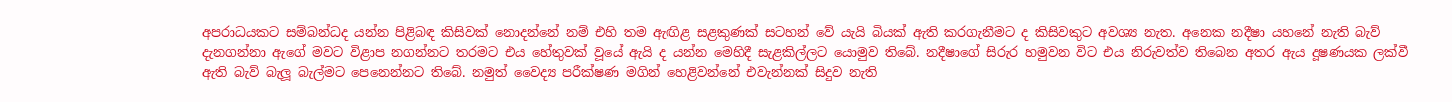අපරාධයකට සම්බන්ධද යන්න පිළිබඳ කිසිවක් නොදන්නේ නම් එහි තම ඇඟිළ සළකුණක් සටහන් වේ යැයි බියක් ඇති කරගැනීමට ද කිසිවකුට අවශ්‍ය නැත. අනෙක නදීෂා යහනේ නැති බැව් දැනගන්නා ඇගේ මවට විළාප නගන්නට තරමට එය හේතුවක් වූයේ ඇයි ද යන්න මෙහිදී සැළකිල්ලට යොමුව තිබේ. නදීෂාගේ සිරුර හමුවන විට එය නිරුවත්ව තිබෙන අතර ඇය දූෂණයක ලක්වී ඇති බැව් බැලූ බැල්මට පෙනෙන්නට තිබේ. නමුත් වෛද්‍ය පරීක්ෂණ මගින් හෙළිවන්නේ එවැන්නක් සිදුව නැති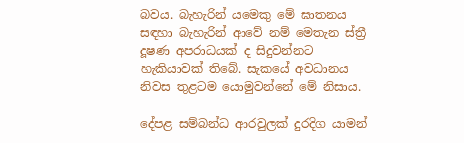බවය. බැහැරින් යමෙකු මේ ඝාතනය සඳහා බැහැරින් ආවේ නම් මෙතැන ස්ත්‍රී දූෂණ අපරාධයක් ද සිදුවන්නට හැකියාවක් තිබේ. සැකයේ අවධානය නිවස තුළටම යොමුවන්නේ මේ නිසාය.

දේපළ සම්බන්ධ ආරවුලක් දුරදිග යාමන්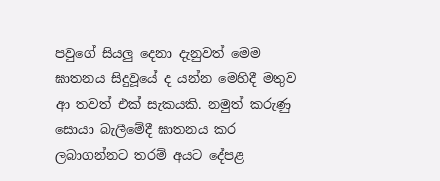පවුගේ සියලු දෙනා දැනුවත් මෙම ඝාතනය සිදුවූයේ ද යන්න මෙහිදී මතුව ආ තවත් එක් සැකයකි. නමුත් කරුණු සොයා බැලීමේදී ඝාතනය කර ලබාගන්නට තරම් අයට දේපළ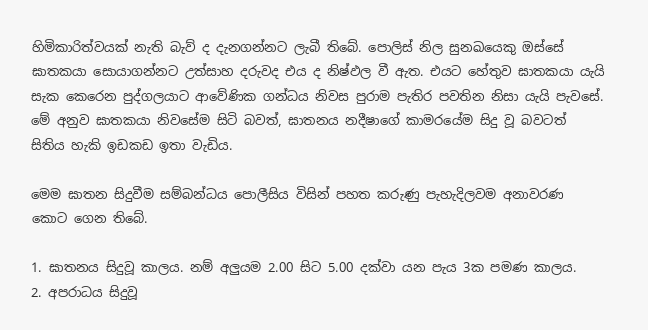හිමිකාරිත්වයක් නැති බැව් ද දැනගන්නට ලැබී තිබේ. පොලිස් නිල සුනඛයෙකු ඔස්සේ ඝාතකයා සොයාගන්නට උත්සාහ දරුවද එය ද නිෂ්ඵල වී ඇත. එයට හේතුව ඝාතකයා යැයි සැක කෙරෙන පුද්ගලයාට ආවේණික ගන්ධය නිවස පුරාම පැතිර පවතින නිසා යැයි පැවසේ. මේ අනුව ඝාතකයා නිවසේම සිටි බවත්, ඝාතනය නදීෂාගේ කාමරයේම සිදු වූ බවටත් සිතිය හැකි ඉඩකඩ ඉතා වැඩිය.

මෙම ඝාතන සිදුවීම සම්බන්ධය පොලීසිය විසින් පහත කරුණු පැහැදිලවම අනාවරණ කොට ගෙන තිබේ.

1. ඝාතනය සිදුවූ කාලය. නම් අලුයම 2.00 සිට 5.00 දක්වා යන පැය 3ක පමණ කාලය.
2. අපරාධය සිදුවූ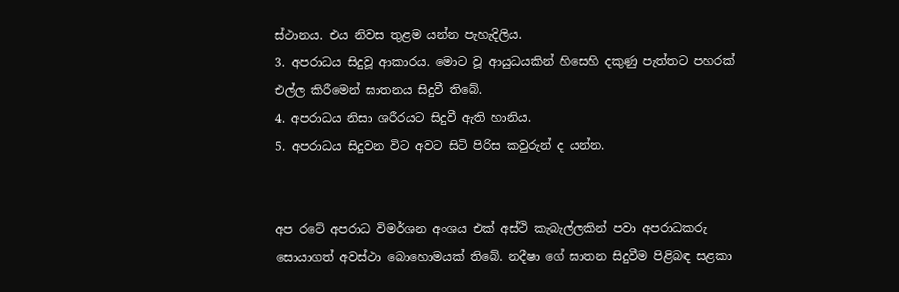ස්ථානය. එය නිවස තුළම යන්න පැහැදිලිය.
3. අපරාධය සිදුවූ ආකාරය. මොට වූ ආයුධයකින් හිසෙහි දකුණු පැත්තට පහරක් එල්ල කිරීමෙන් ඝාතනය සිදුවී තිබේ.
4. අපරාධය නිසා ශරීරයට සිදුවී ඇති හානිය.
5. අපරාධය සිදුවන විට අවට සිටි පිරිස කවුරුන් ද යන්න.


අප රටේ අපරාධ විමර්ශන අංශය එක් අස්ථි කැබැල්ලකින් පවා අපරාධකරු සොයාගත් අවස්ථා බොහොමයක් තිබේ. නදීෂා ගේ ඝාතන සිදුවීම පිළිබඳ සළකා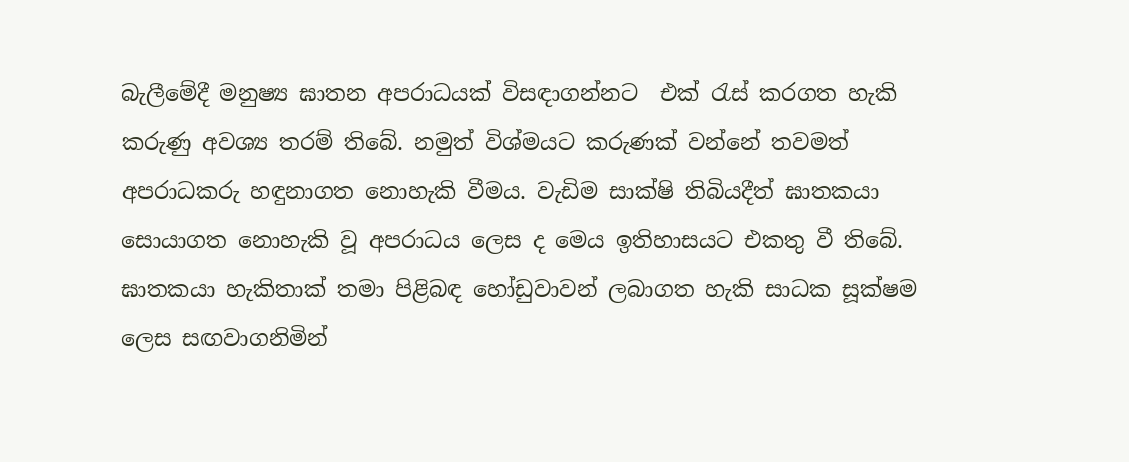බැලීමේදී මනුෂ්‍ය ඝාතන අපරාධයක් විසඳාගන්නට  එක් රැස් කරගත හැකි කරුණු අවශ්‍ය තරම් තිබේ. නමුත් විශ්මයට කරුණක් වන්නේ තවමත් අපරාධකරු හඳුනාගත නොහැකි වීමය. වැඩිම සාක්ෂි තිබියදීත් ඝාතකයා සොයාගත නොහැකි වූ අපරාධය ලෙස ද මෙය ඉතිහාසයට එකතු වී තිබේ. ඝාතකයා හැකිතාක් තමා පිළිබඳ හෝඩුවාවන් ලබාගත හැකි සාධක සූක්ෂම ලෙස සඟවාගනිමින්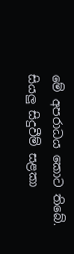මේ අපරාධය කොට තිබේ. සියලු සිදුවීම් සළකා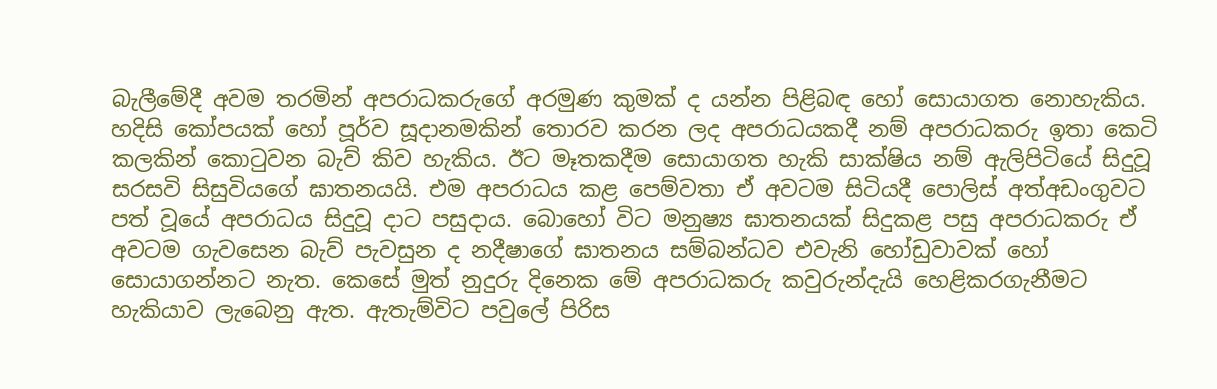බැලීමේදී අවම තරමින් අපරාධකරුගේ අරමුණ කුමක් ද යන්න පිළිබඳ හෝ සොයාගත නොහැකිය. හදිසි කෝපයක් හෝ පූර්ව සූදානමකින් තොරව කරන ලද අපරාධයකදී නම් අපරාධකරු ඉතා කෙටි කලකින් කොටුවන බැව් කිව හැකිය. ඊට මෑතකදීම සොයාගත හැකි සාක්ෂිය නම් ඇලිපිටියේ සිදුවූ සරසවි සිසුවියගේ ඝාතනයයි. එම අපරාධය කළ පෙම්වතා ඒ අවටම සිටියදී පොලිස් අත්අඩංගුවට පත් වූයේ අපරාධය සිදුවූ දාට පසුදාය. බොහෝ විට මනුෂ්‍ය ඝාතනයක් සිදුකළ පසු අපරාධකරු ඒ අවටම ගැවසෙන බැව් පැවසුන ද නදීෂාගේ ඝාතනය සම්බන්ධව එවැනි හෝඩුවාවක් හෝ සොයාගන්නට නැත. කෙසේ මුත් නුදුරු දිනෙක මේ අපරාධකරු කවුරුන්දැයි හෙළිකරගැනීමට හැකියාව ලැබෙනු ඇත. ඇතැම්විට පවුලේ පිරිස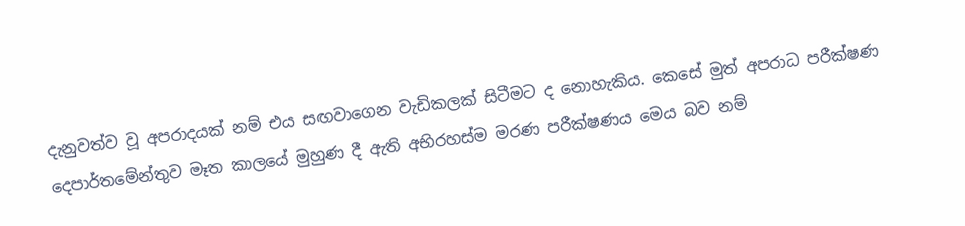දැනුවත්ව වූ අපරාදයක් නම් එය සඟවාගෙන වැඩිකලක් සිටීමට ද නොහැකිය. කෙසේ මුත් අපරාධ පරීක්ෂණ දෙපාර්තමේන්තුව මෑත කාලයේ මුහුණ දී ඇති අභිරහස්ම මරණ පරීක්ෂණය මෙය බව නම්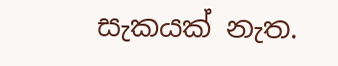සැකයක් නැත.